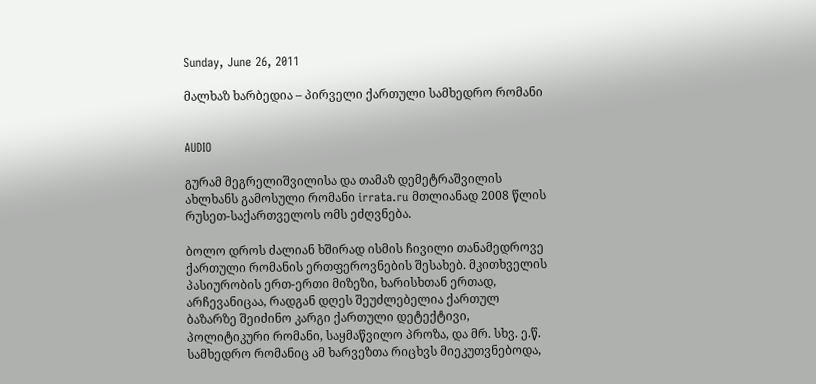Sunday, June 26, 2011

მალხაზ ხარბედია – პირველი ქართული სამხედრო რომანი


AUDIO

გურამ მეგრელიშვილისა და თამაზ დემეტრაშვილის ახლხანს გამოსული რომანი irrata.ru მთლიანად 2008 წლის რუსეთ-საქართველოს ომს ეძღვნება.

ბოლო დროს ძალიან ხშირად ისმის ჩივილი თანამედროვე ქართული რომანის ერთფეროვნების შესახებ. მკითხველის პასიურობის ერთ-ერთი მიზეზი, ხარისხთან ერთად, არჩევანიცაა, რადგან დღეს შეუძლებელია ქართულ ბაზარზე შეიძინო კარგი ქართული დეტექტივი, პოლიტიკური რომანი, საყმაწვილო პროზა, და მრ. სხვ. ე.წ. სამხედრო რომანიც ამ ხარვეზთა რიცხვს მიეკუთვნებოდა,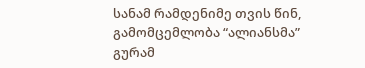სანამ რამდენიმე თვის წინ, გამომცემლობა “ალიანსმა” გურამ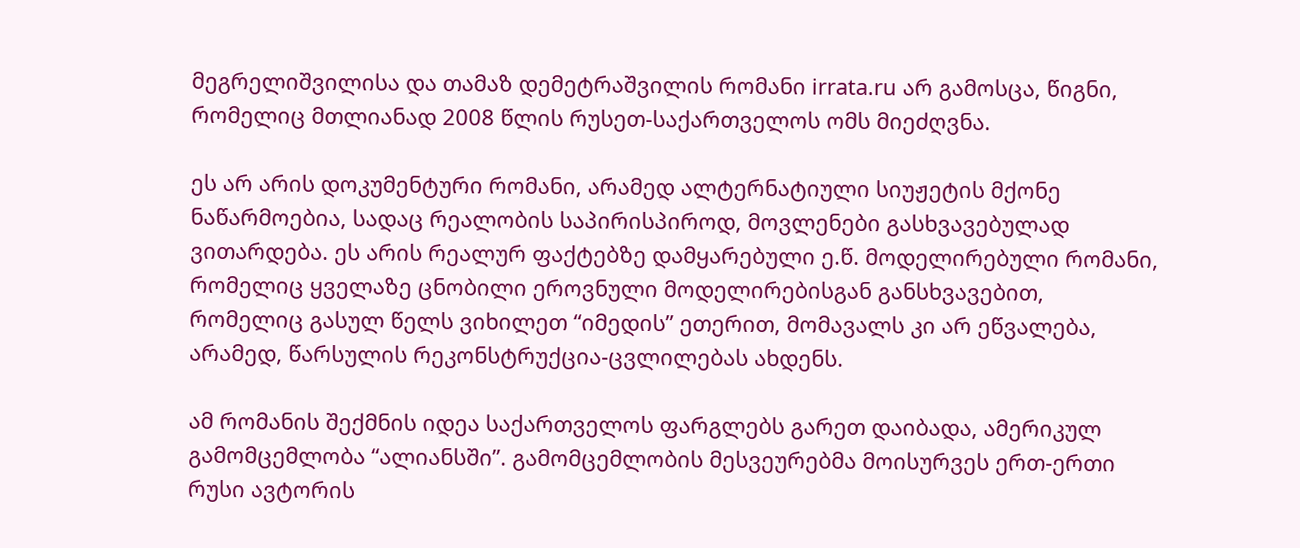მეგრელიშვილისა და თამაზ დემეტრაშვილის რომანი irrata.ru არ გამოსცა, წიგნი, რომელიც მთლიანად 2008 წლის რუსეთ-საქართველოს ომს მიეძღვნა.

ეს არ არის დოკუმენტური რომანი, არამედ ალტერნატიული სიუჟეტის მქონე ნაწარმოებია, სადაც რეალობის საპირისპიროდ, მოვლენები გასხვავებულად ვითარდება. ეს არის რეალურ ფაქტებზე დამყარებული ე.წ. მოდელირებული რომანი, რომელიც ყველაზე ცნობილი ეროვნული მოდელირებისგან განსხვავებით, რომელიც გასულ წელს ვიხილეთ “იმედის” ეთერით, მომავალს კი არ ეწვალება, არამედ, წარსულის რეკონსტრუქცია-ცვლილებას ახდენს.

ამ რომანის შექმნის იდეა საქართველოს ფარგლებს გარეთ დაიბადა, ამერიკულ გამომცემლობა “ალიანსში”. გამომცემლობის მესვეურებმა მოისურვეს ერთ-ერთი რუსი ავტორის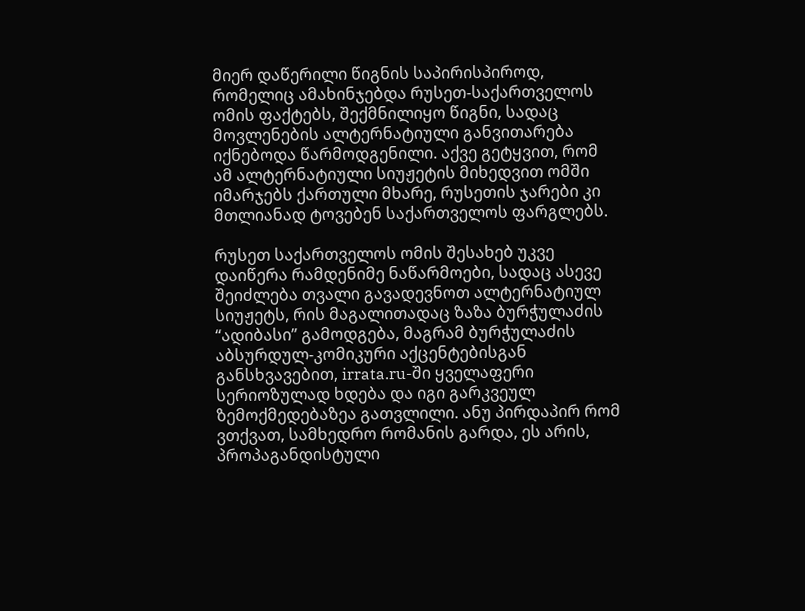მიერ დაწერილი წიგნის საპირისპიროდ, რომელიც ამახინჯებდა რუსეთ-საქართველოს ომის ფაქტებს, შექმნილიყო წიგნი, სადაც მოვლენების ალტერნატიული განვითარება იქნებოდა წარმოდგენილი. აქვე გეტყვით, რომ ამ ალტერნატიული სიუჟეტის მიხედვით ომში იმარჯებს ქართული მხარე, რუსეთის ჯარები კი მთლიანად ტოვებენ საქართველოს ფარგლებს.

რუსეთ საქართველოს ომის შესახებ უკვე დაიწერა რამდენიმე ნაწარმოები, სადაც ასევე შეიძლება თვალი გავადევნოთ ალტერნატიულ სიუჟეტს, რის მაგალითადაც ზაზა ბურჭულაძის “ადიბასი” გამოდგება, მაგრამ ბურჭულაძის აბსურდულ-კომიკური აქცენტებისგან განსხვავებით, irrata.ru-ში ყველაფერი სერიოზულად ხდება და იგი გარკვეულ ზემოქმედებაზეა გათვლილი. ანუ პირდაპირ რომ ვთქვათ, სამხედრო რომანის გარდა, ეს არის, პროპაგანდისტული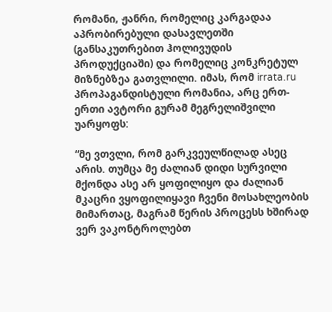რომანი, ჟანრი, რომელიც კარგადაა აპრობირებული დასავლეთში (განსაკუთრებით ჰოლივუდის პროდუქციაში) და რომელიც კონკრეტულ მიზნებზეა გათვლილი. იმას, რომ irrata.ru პროპაგანდისტული რომანია, არც ერთ-ერთი ავტორი გურამ მეგრელიშვილი უარყოფს:

“მე ვთვლი, რომ გარკვეულწილად ასეც არის. თუმცა მე ძალიან დიდი სურვილი მქონდა ასე არ ყოფილიყო და ძალიან მკაცრი ვყოფილიყავი ჩვენი მოსახლეობის მიმართაც, მაგრამ წერის პროცესს ხშირად ვერ ვაკონტროლებთ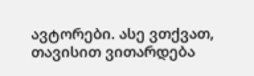ავტორები. ასე ვთქვათ, თავისით ვითარდება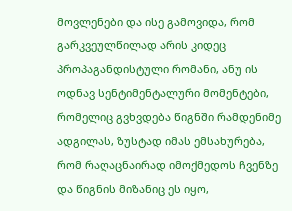მოვლენები და ისე გამოვიდა, რომ გარკვეულწილად არის კიდეც პროპაგანდისტული რომანი, ანუ ის ოდნავ სენტიმენტალური მომენტები, რომელიც გვხვდება წიგნში რამდენიმე ადგილას, ზუსტად იმას ემსახურება, რომ რაღაცნაირად იმოქმედოს ჩვენზე და წიგნის მიზანიც ეს იყო,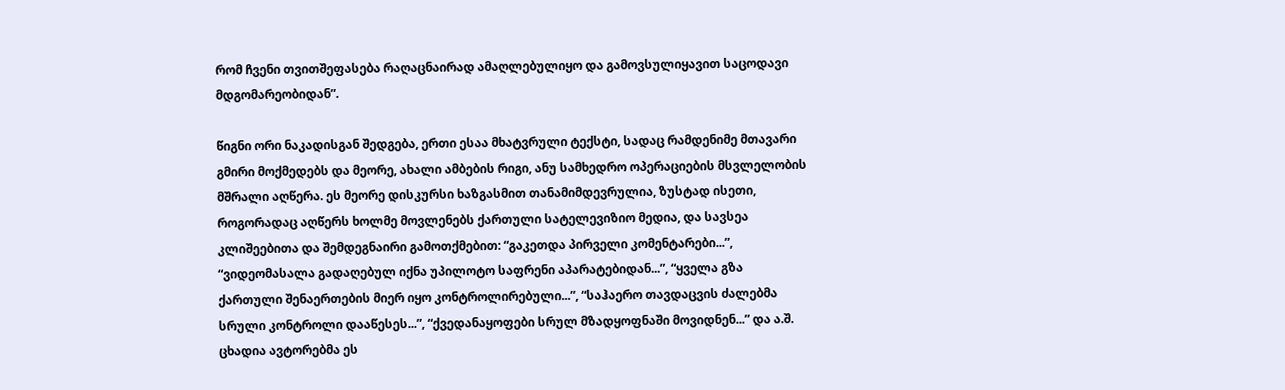რომ ჩვენი თვითშეფასება რაღაცნაირად ამაღლებულიყო და გამოვსულიყავით საცოდავი მდგომარეობიდან”.

წიგნი ორი ნაკადისგან შედგება, ერთი ესაა მხატვრული ტექსტი, სადაც რამდენიმე მთავარი გმირი მოქმედებს და მეორე, ახალი ამბების რიგი, ანუ სამხედრო ოპერაციების მსვლელობის მშრალი აღწერა. ეს მეორე დისკურსი ხაზგასმით თანამიმდევრულია, ზუსტად ისეთი, როგორადაც აღწერს ხოლმე მოვლენებს ქართული სატელევიზიო მედია, და სავსეა კლიშეებითა და შემდეგნაირი გამოთქმებით: “გაკეთდა პირველი კომენტარები...”, “ვიდეომასალა გადაღებულ იქნა უპილოტო საფრენი აპარატებიდან...”, “ყველა გზა ქართული შენაერთების მიერ იყო კონტროლირებული...”, “საჰაერო თავდაცვის ძალებმა სრული კონტროლი დააწესეს...”, “ქვედანაყოფები სრულ მზადყოფნაში მოვიდნენ...” და ა.შ. ცხადია ავტორებმა ეს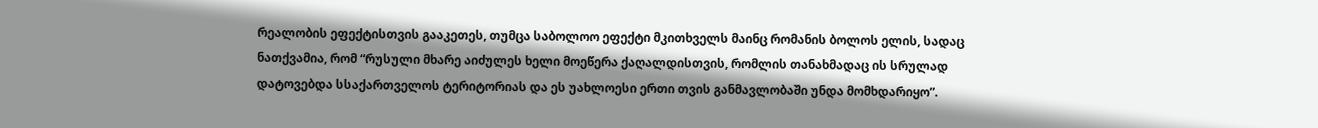რეალობის ეფექტისთვის გააკეთეს, თუმცა საბოლოო ეფექტი მკითხველს მაინც რომანის ბოლოს ელის, სადაც ნათქვამია, რომ “რუსული მხარე აიძულეს ხელი მოეწერა ქაღალდისთვის, რომლის თანახმადაც ის სრულად დატოვებდა სსაქართველოს ტერიტორიას და ეს უახლოესი ერთი თვის განმავლობაში უნდა მომხდარიყო”.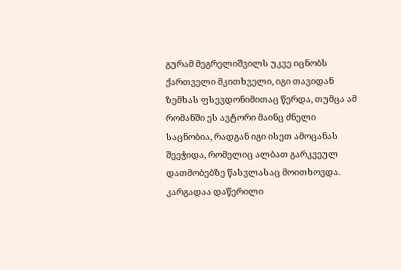გურამ მეგრელიშვილს უკვე იცნობს ქართველი მკითხველი, იგი თავიდან ზემხას ფსევდონიმითაც წერდა, თუმცა ამ რომანში ეს ავტორი მაინც ძნელი საცნობია, რადგან იგი ისეთ ამოცანას შეეჭიდა, რომელიც ალბათ გარკვეულ დათმობებზე წასვლასაც მოითხოვდა. კარგადაა დაწერილი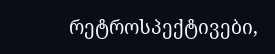რეტროსპექტივები,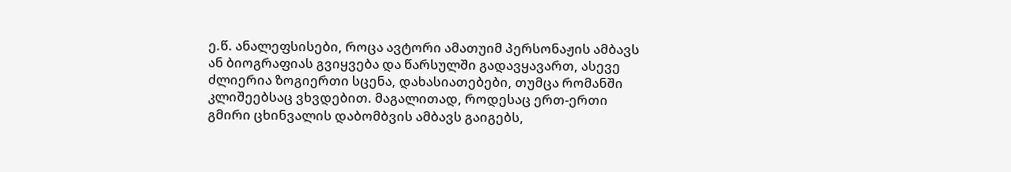ე.წ. ანალეფსისები, როცა ავტორი ამათუიმ პერსონაჟის ამბავს ან ბიოგრაფიას გვიყვება და წარსულში გადავყავართ, ასევე ძლიერია ზოგიერთი სცენა, დახასიათებები, თუმცა რომანში კლიშეებსაც ვხვდებით. მაგალითად, როდესაც ერთ-ერთი გმირი ცხინვალის დაბომბვის ამბავს გაიგებს,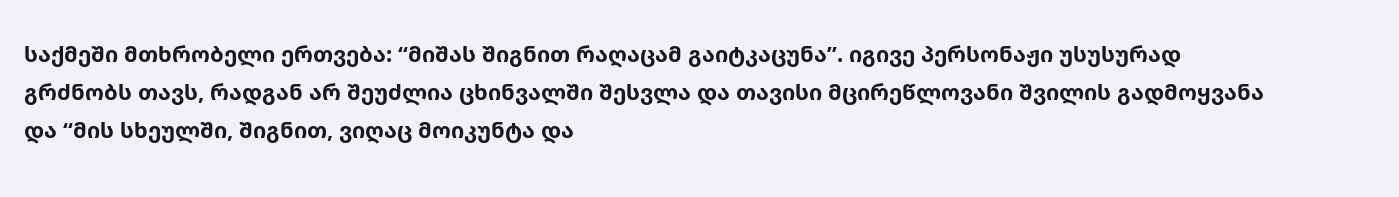საქმეში მთხრობელი ერთვება: “მიშას შიგნით რაღაცამ გაიტკაცუნა”. იგივე პერსონაჟი უსუსურად გრძნობს თავს, რადგან არ შეუძლია ცხინვალში შესვლა და თავისი მცირეწლოვანი შვილის გადმოყვანა და “მის სხეულში, შიგნით, ვიღაც მოიკუნტა და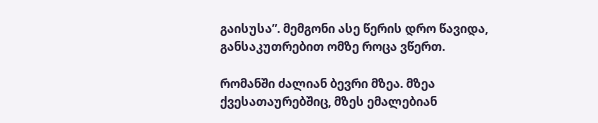გაისუსა”. მემგონი ასე წერის დრო წავიდა, განსაკუთრებით ომზე როცა ვწერთ.

რომანში ძალიან ბევრი მზეა. მზეა ქვესათაურებშიც, მზეს ემალებიან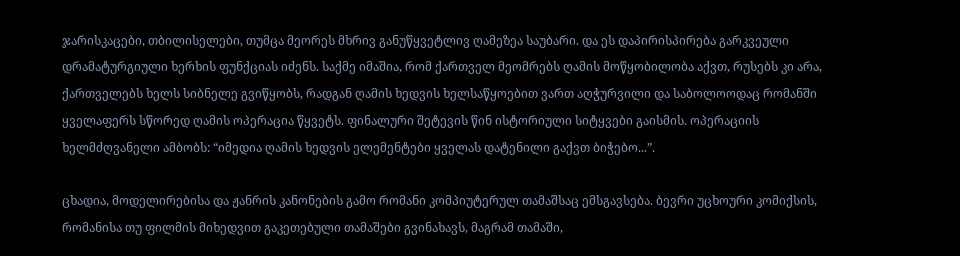ჯარისკაცები, თბილისელები, თუმცა მეორეს მხრივ განუწყვეტლივ ღამეზეა საუბარი. და ეს დაპირისპირება გარკვეული დრამატურგიული ხერხის ფუნქციას იძენს. საქმე იმაშია, რომ ქართველ მეომრებს ღამის მოწყობილობა აქვთ, რუსებს კი არა, ქართველებს ხელს სიბნელე გვიწყობს, რადგან ღამის ხედვის ხელსაწყოებით ვართ აღჭურვილი და საბოლოოდაც რომანში ყველაფერს სწორედ ღამის ოპერაცია წყვეტს. ფინალური შეტევის წინ ისტორიული სიტყვები გაისმის. ოპერაციის ხელმძღვანელი ამბობს: “იმედია ღამის ხედვის ელემენტები ყველას დატენილი გაქვთ ბიჭებო...”.

ცხადია, მოდელირებისა და ჟანრის კანონების გამო რომანი კომპიუტერულ თამაშსაც ემსგავსება. ბევრი უცხოური კომიქსის, რომანისა თუ ფილმის მიხედვით გაკეთებული თამაშები გვინახავს, მაგრამ თამაში,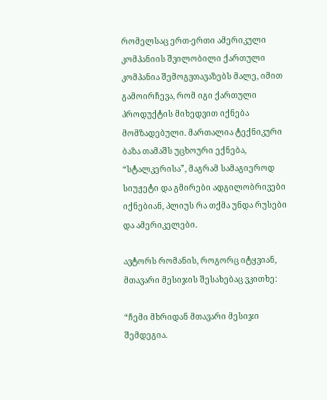რომელსაც ერთ-ერთი ამერიკული კომპანიის შვილობილი ქართული კომპანია შემოგვთავაზებს მალე, იმით გამოირჩევა, რომ იგი ქართული პროდუქტის მიხედვით იქნება მომზადებული. მართალია ტექნიკური ბაზა თამაშს უცხოური ექნება, “სტალკერისა”, მაგრამ სამაგიეროდ სიუჟეტი და გმირები ადგილობრივები იქნებიან, პლიუს რა თქმა უნდა რუსები და ამერიკელები.

ავტორს რომანის, როგორც იტყვიან, მთავარი მესიჯის შესახებაც ვკითხე:

“ჩემი მხრიდან მთავარი მესიჯი შემდეგია.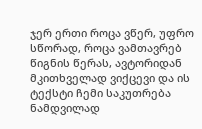ჯერ ერთი როცა ვწერ, უფრო სწორად, როცა ვამთავრებ წიგნის წერას, ავტორიდან მკითხველად ვიქცევი და ის ტექსტი ჩემი საკუთრება ნამდვილად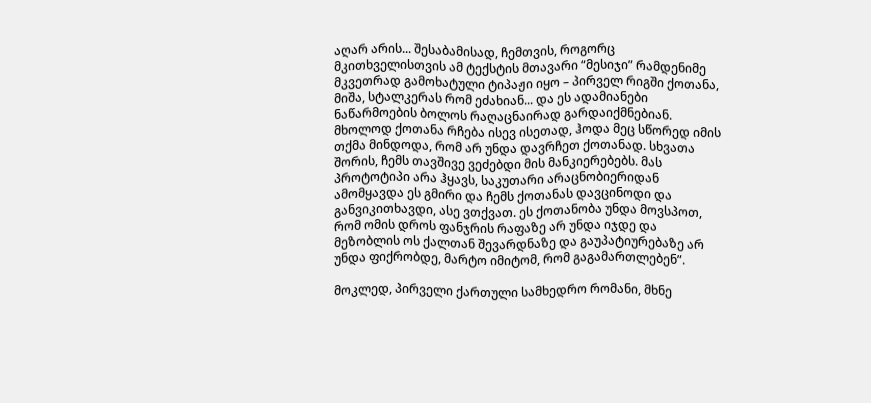აღარ არის... შესაბამისად, ჩემთვის, როგორც მკითხველისთვის ამ ტექსტის მთავარი “მესიჯი” რამდენიმე მკვეთრად გამოხატული ტიპაჟი იყო – პირველ რიგში ქოთანა, მიშა, სტალკერას რომ ეძახიან... და ეს ადამიანები ნაწარმოების ბოლოს რაღაცნაირად გარდაიქმნებიან. მხოლოდ ქოთანა რჩება ისევ ისეთად, ჰოდა მეც სწორედ იმის თქმა მინდოდა, რომ არ უნდა დავრჩეთ ქოთანად. სხვათა შორის, ჩემს თავშივე ვეძებდი მის მანკიერებებს. მას პროტოტიპი არა ჰყავს, საკუთარი არაცნობიერიდან ამომყავდა ეს გმირი და ჩემს ქოთანას დავცინოდი და განვიკითხავდი, ასე ვთქვათ. ეს ქოთანობა უნდა მოვსპოთ, რომ ომის დროს ფანჯრის რაფაზე არ უნდა იჯდე და მეზობლის ოს ქალთან შევარდნაზე და გაუპატიურებაზე არ უნდა ფიქრობდე, მარტო იმიტომ, რომ გაგამართლებენ”.

მოკლედ, პირველი ქართული სამხედრო რომანი, მხნე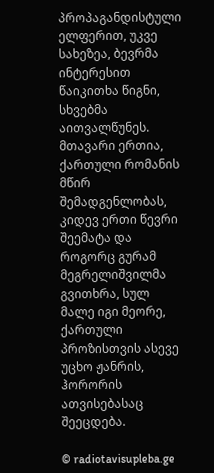პროპაგანდისტული ელფერით, უკვე სახეზეა, ბევრმა ინტერესით წაიკითხა წიგნი, სხვებმა აითვალწუნეს. მთავარი ერთია, ქართული რომანის მწირ შემადგენლობას, კიდევ ერთი წევრი შეემატა და როგორც გურამ მეგრელიშვილმა გვითხრა, სულ მალე იგი მეორე, ქართული პროზისთვის ასევე უცხო ჟანრის, ჰორორის ათვისებასაც შეეცდება.

© radiotavisupleba.ge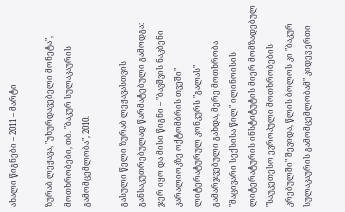ახალი წიგნები – 2011 – მარტი

ზურაბ ლეჟავა, "უხურდავებელი მონეტა", მოთხრობები, თბ. "ბაკურ სულაკაურის გამომცემლობა", 2010.

გასული წელი ზურაბ ლეჟავასთვის განსაკუთრებულად წარმატებული გამოდგა: ჯერ იყო და მისი წიგნი – "ბავშვის ნაკბენი კარალიოკზე ოქტომბრის თვეში" ლიტერატურულ კონკურს "გალას" გამარჯვებული გახდა, მერე მოთხრობა "მაცივარი სექსისა წილ" ილინოისის ლიტერატურის ინსტიტუტის მიერ მომზადებულ "საუკეთესო ევროპული მოთხრობების კრებულში" შევიდა, წლის ბოლოს კი "ბაკურ სულაკაურის გამომცემლობამ" კიდევ ერთი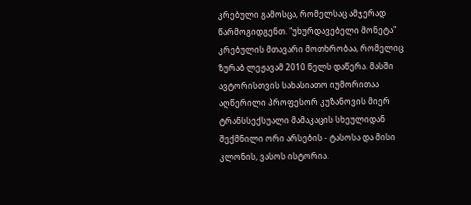კრებული გამოსცა, რომელსაც ამჯერად წარმოგიდგენთ. "უხურდავებელი მონეტა" კრებულის მთავარი მოთხრობაა, რომელიც ზურაბ ლეჟავამ 2010 წელს დაწერა. მასში ავტორისთვის სახასიათო იუმორითაა აღწერილი პროფესორ კუზანოვის მიერ ტრანსსექსუალი მამაკაცის სხეულიდან შექმნილი ორი არსების - ტასოსა და მისი კლონის, ვასოს ისტორია.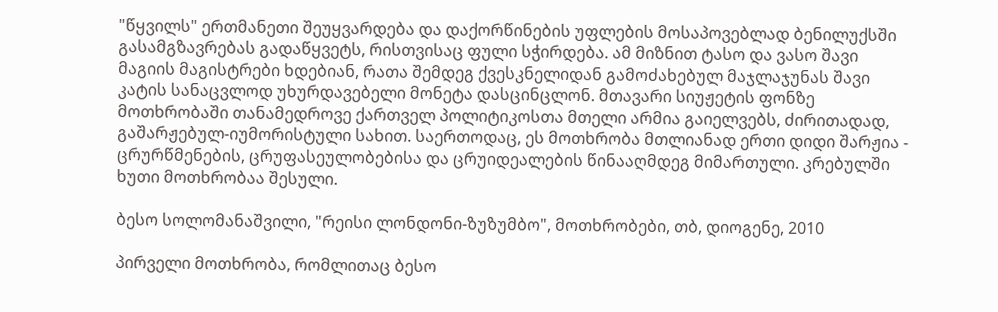"წყვილს" ერთმანეთი შეუყვარდება და დაქორწინების უფლების მოსაპოვებლად ბენილუქსში გასამგზავრებას გადაწყვეტს, რისთვისაც ფული სჭირდება. ამ მიზნით ტასო და ვასო შავი მაგიის მაგისტრები ხდებიან, რათა შემდეგ ქვესკნელიდან გამოძახებულ მაჯლაჯუნას შავი კატის სანაცვლოდ უხურდავებელი მონეტა დასცინცლონ. მთავარი სიუჟეტის ფონზე მოთხრობაში თანამედროვე ქართველ პოლიტიკოსთა მთელი არმია გაიელვებს, ძირითადად, გაშარჟებულ-იუმორისტული სახით. საერთოდაც, ეს მოთხრობა მთლიანად ერთი დიდი შარჟია - ცრურწმენების, ცრუფასეულობებისა და ცრუიდეალების წინააღმდეგ მიმართული. კრებულში ხუთი მოთხრობაა შესული.

ბესო სოლომანაშვილი, "რეისი ლონდონი-ზუზუმბო", მოთხრობები, თბ, დიოგენე, 2010

პირველი მოთხრობა, რომლითაც ბესო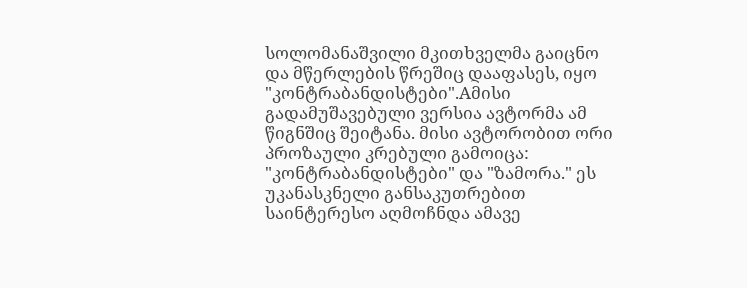სოლომანაშვილი მკითხველმა გაიცნო და მწერლების წრეშიც დააფასეს, იყო "კონტრაბანდისტები".Aმისი გადამუშავებული ვერსია ავტორმა ამ წიგნშიც შეიტანა. მისი ავტორობით ორი პროზაული კრებული გამოიცა: "კონტრაბანდისტები" და "ზამორა." ეს უკანასკნელი განსაკუთრებით საინტერესო აღმოჩნდა ამავე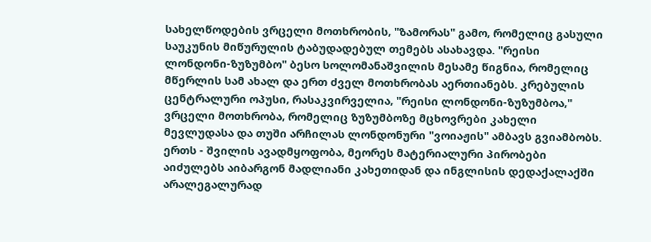სახელწოდების ვრცელი მოთხრობის, "ზამორას" გამო, რომელიც გასული საუკუნის მიწურულის ტაბუდადებულ თემებს ასახავდა. "რეისი ლონდონი-ზუზუმბო" ბესო სოლომანაშვილის მესამე წიგნია, რომელიც მწერლის სამ ახალ და ერთ ძველ მოთხრობას აერთიანებს. კრებულის ცენტრალური ოპუსი, რასაკვირველია, "რეისი ლონდონი-ზუზუმბოა," ვრცელი მოთხრობა, რომელიც ზუზუმბოზე მცხოვრები კახელი მევლუდასა და თუში არჩილას ლონდონური "ვოიაჟის" ამბავს გვიამბობს. ერთს - შვილის ავადმყოფობა, მეორეს მატერიალური პირობები აიძულებს აიბარგონ მადლიანი კახეთიდან და ინგლისის დედაქალაქში არალეგალურად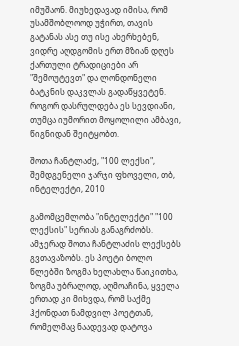იმუშაონ. მიუხედავად იმისა, რომ უსამშობლოოდ უჭირთ, თავის გატანას ასე თუ ისე ახერხებენ, ვიდრე აღდგომის ერთ მზიან დღეს ქართული ტრადიციები არ "შემოუტევთ" და ლონდონელი ბატკნის დაკვლას გადაწყვეტენ. როგორ დასრულდება ეს სევდიანი, თუმცა იუმორით მოყოლილი ამბავი, წიგნიდან შეიტყობთ.

შოთა ჩანტლაძე, "100 ლექსი", შემდგენელი ჯარჯი ფხოველი, თბ, ინტელექტი, 2010

გამომცემლობა "ინტელექტი" "100 ლექსის" სერიას განაგრძობს. ამჯერად შოთა ჩანტლაძის ლექსებს გვთავაზობს. ეს პოეტი ბოლო წლებში ზოგმა ხელახლა წაიკითხა, ზოგმა უბრალოდ, აღმოაჩინა, ყველა ერთად კი მიხვდა, რომ საქმე ჰქონდათ ნამდვილ პოეტთან, რომელმაც ნაადევად დატოვა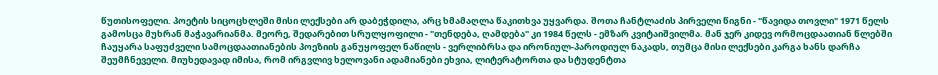წუთისოფელი. პოეტის სიცოცხლეში მისი ლექსები არ დაბეჭდილა, არც ხმამაღლა წაკითხვა უყვარდა. შოთა ჩანტლაძის პირველი წიგნი - "წავიდა თოვლი" 1971 წელს გამოსცა მუხრან მაჭავარიანმა. მეორე, შედარებით სრულყოფილი - "თენდება, ღამდება" კი 1984 წელს - ემზარ კვიტაიშვილმა. მან ჯერ კიდევ ორმოცდაათიან წლებში ჩაუყარა საფუძველი სამოცდაათიანების პოეზიის განუყოფელ ნაწილს - ვერლიბრსა და ირონიულ-პაროდიულ ნაკადს, თუმცა მისი ლექსები კარგა ხანს დარჩა შეუმჩნეველი. მიუხედავად იმისა, რომ ირგვლივ ხელოვანი ადამიანები ეხვია, ლიტერატორთა და სტუდენტთა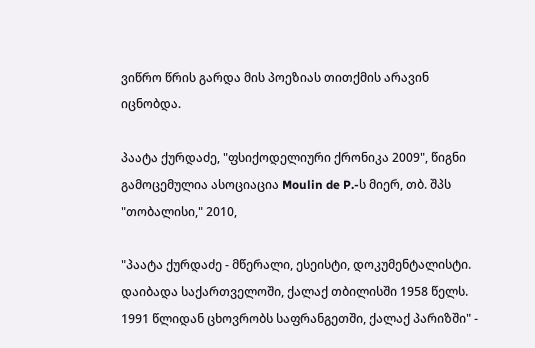ვიწრო წრის გარდა მის პოეზიას თითქმის არავინ იცნობდა.

პაატა ქურდაძე, "ფსიქოდელიური ქრონიკა 2009", წიგნი გამოცემულია ასოციაცია Moulin de P.-ს მიერ, თბ. შპს "თობალისი," 2010,

"პაატა ქურდაძე - მწერალი, ესეისტი, დოკუმენტალისტი. დაიბადა საქართველოში, ქალაქ თბილისში 1958 წელს. 1991 წლიდან ცხოვრობს საფრანგეთში, ქალაქ პარიზში" -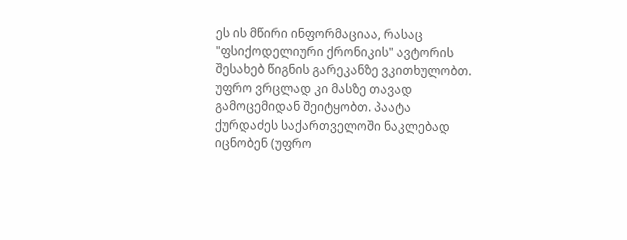ეს ის მწირი ინფორმაციაა, რასაც "ფსიქოდელიური ქრონიკის" ავტორის შესახებ წიგნის გარეკანზე ვკითხულობთ. უფრო ვრცლად კი მასზე თავად გამოცემიდან შეიტყობთ. პაატა ქურდაძეს საქართველოში ნაკლებად იცნობენ (უფრო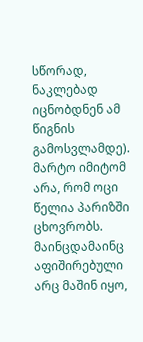სწორად, ნაკლებად იცნობდნენ ამ წიგნის გამოსვლამდე). მარტო იმიტომ არა, რომ ოცი წელია პარიზში ცხოვრობს. მაინცდამაინც აფიშირებული არც მაშინ იყო,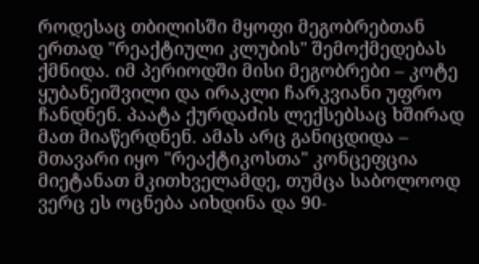როდესაც თბილისში მყოფი მეგობრებთან ერთად "რეაქტიული კლუბის" შემოქმედებას ქმნიდა. იმ პერიოდში მისი მეგობრები – კოტე ყუბანეიშვილი და ირაკლი ჩარკვიანი უფრო ჩანდნენ. პაატა ქურდაძის ლექსებსაც ხშირად მათ მიაწერდნენ. ამას არც განიცდიდა – მთავარი იყო "რეაქტიკოსთა" კონცეფცია მიეტანათ მკითხველამდე, თუმცა საბოლოოდ ვერც ეს ოცნება აიხდინა და 90-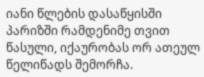იანი წლების დასაწყისში პარიზში რამდენიმე თვით წასული, იქაურობას ორ ათეულ წელიწადს შემორჩა.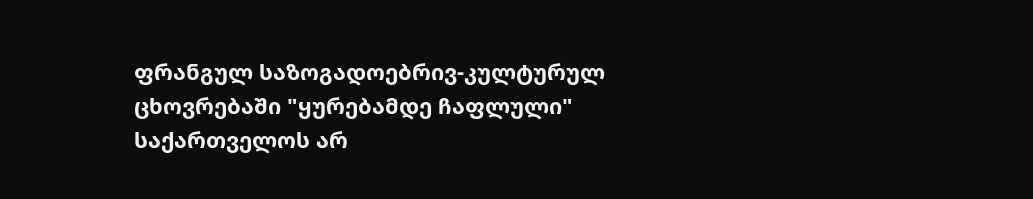ფრანგულ საზოგადოებრივ-კულტურულ ცხოვრებაში "ყურებამდე ჩაფლული" საქართველოს არ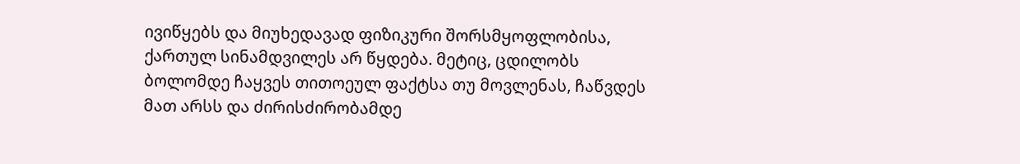ივიწყებს და მიუხედავად ფიზიკური შორსმყოფლობისა, ქართულ სინამდვილეს არ წყდება. მეტიც, ცდილობს ბოლომდე ჩაყვეს თითოეულ ფაქტსა თუ მოვლენას, ჩაწვდეს მათ არსს და ძირისძირობამდე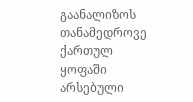გაანალიზოს თანამედროვე ქართულ ყოფაში არსებული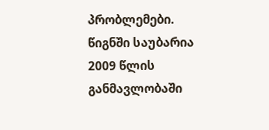პრობლემები. წიგნში საუბარია 2009 წლის განმავლობაში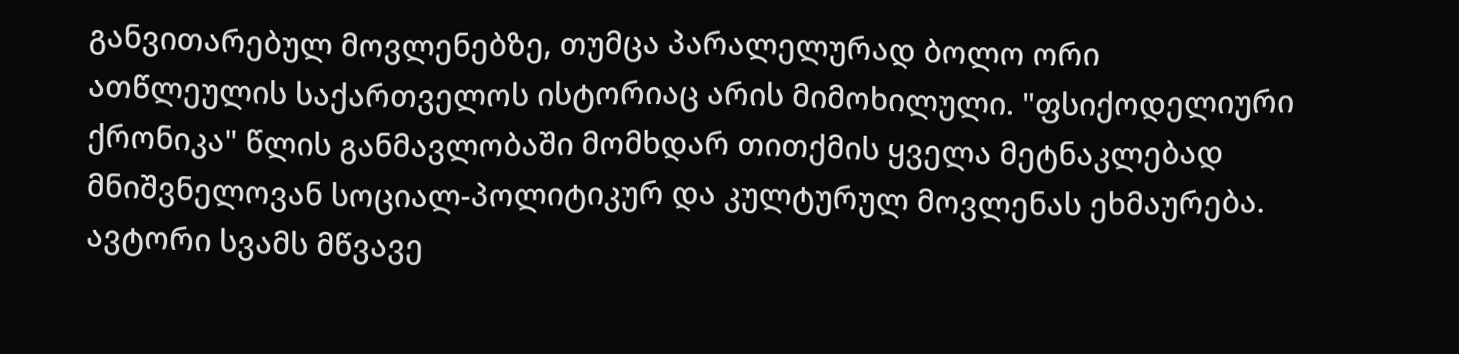განვითარებულ მოვლენებზე, თუმცა პარალელურად ბოლო ორი ათწლეულის საქართველოს ისტორიაც არის მიმოხილული. "ფსიქოდელიური ქრონიკა" წლის განმავლობაში მომხდარ თითქმის ყველა მეტნაკლებად მნიშვნელოვან სოციალ-პოლიტიკურ და კულტურულ მოვლენას ეხმაურება. ავტორი სვამს მწვავე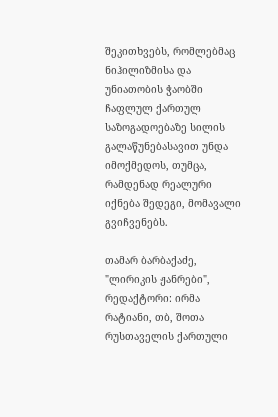შეკითხვებს, რომლებმაც ნიჰილიზმისა და უნიათობის ჭაობში ჩაფლულ ქართულ საზოგადოებაზე სილის გალაწუნებასავით უნდა იმოქმედოს, თუმცა, რამდენად რეალური იქნება შედეგი, მომავალი გვიჩვენებს.

თამარ ბარბაქაძე, "ლირიკის ჟანრები", რედაქტორი: ირმა რატიანი, თბ, შოთა რუსთაველის ქართული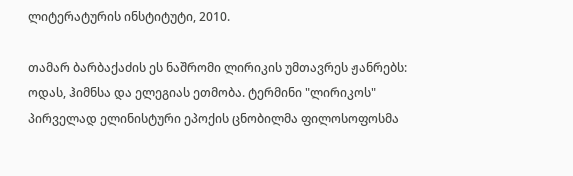ლიტერატურის ინსტიტუტი, 2010.

თამარ ბარბაქაძის ეს ნაშრომი ლირიკის უმთავრეს ჟანრებს: ოდას, ჰიმნსა და ელეგიას ეთმობა. ტერმინი "ლირიკოს" პირველად ელინისტური ეპოქის ცნობილმა ფილოსოფოსმა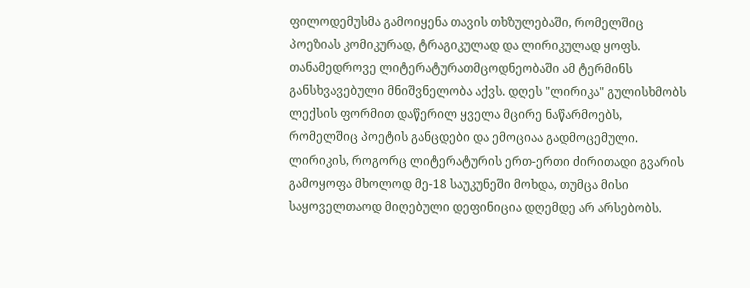ფილოდემუსმა გამოიყენა თავის თხზულებაში, რომელშიც პოეზიას კომიკურად, ტრაგიკულად და ლირიკულად ყოფს. თანამედროვე ლიტერატურათმცოდნეობაში ამ ტერმინს განსხვავებული მნიშვნელობა აქვს. დღეს "ლირიკა" გულისხმობს ლექსის ფორმით დაწერილ ყველა მცირე ნაწარმოებს, რომელშიც პოეტის განცდები და ემოციაა გადმოცემული. ლირიკის, როგორც ლიტერატურის ერთ-ერთი ძირითადი გვარის გამოყოფა მხოლოდ მე-18 საუკუნეში მოხდა, თუმცა მისი საყოველთაოდ მიღებული დეფინიცია დღემდე არ არსებობს.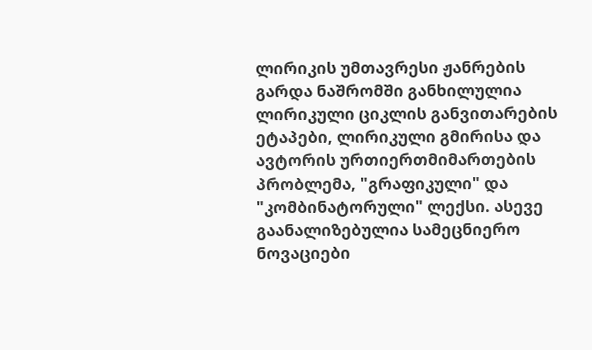ლირიკის უმთავრესი ჟანრების გარდა ნაშრომში განხილულია ლირიკული ციკლის განვითარების ეტაპები, ლირიკული გმირისა და ავტორის ურთიერთმიმართების პრობლემა, "გრაფიკული" და "კომბინატორული" ლექსი. ასევე გაანალიზებულია სამეცნიერო ნოვაციები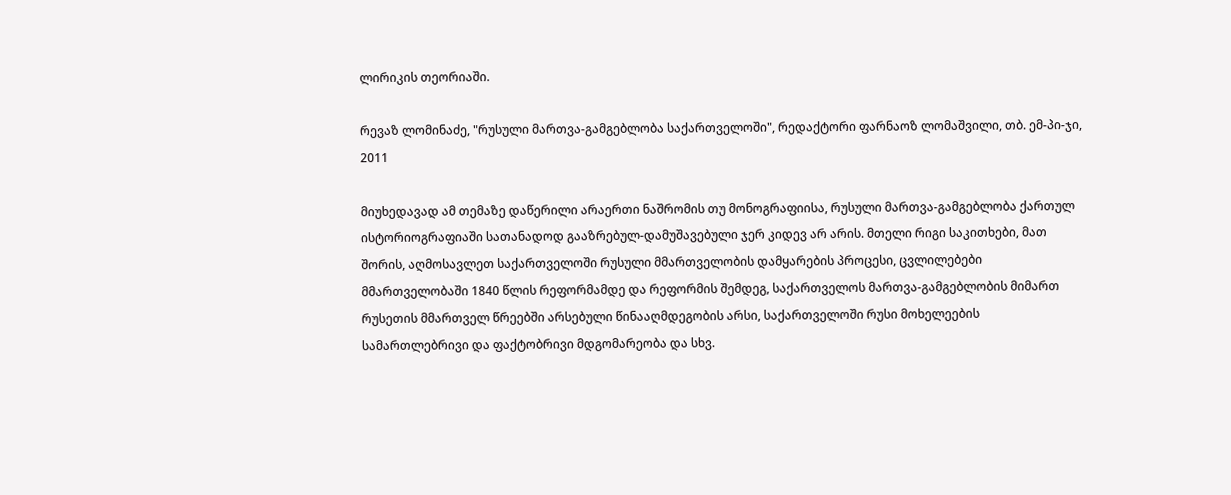ლირიკის თეორიაში.

რევაზ ლომინაძე, "რუსული მართვა-გამგებლობა საქართველოში", რედაქტორი ფარნაოზ ლომაშვილი, თბ. ემ-პი-ჯი, 2011

მიუხედავად ამ თემაზე დაწერილი არაერთი ნაშრომის თუ მონოგრაფიისა, რუსული მართვა-გამგებლობა ქართულ ისტორიოგრაფიაში სათანადოდ გააზრებულ-დამუშავებული ჯერ კიდევ არ არის. მთელი რიგი საკითხები, მათ შორის, აღმოსავლეთ საქართველოში რუსული მმართველობის დამყარების პროცესი, ცვლილებები მმართველობაში 1840 წლის რეფორმამდე და რეფორმის შემდეგ, საქართველოს მართვა-გამგებლობის მიმართ რუსეთის მმართველ წრეებში არსებული წინააღმდეგობის არსი, საქართველოში რუსი მოხელეების სამართლებრივი და ფაქტობრივი მდგომარეობა და სხვ.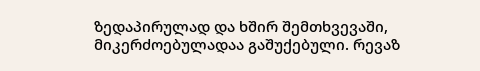ზედაპირულად და ხშირ შემთხვევაში, მიკერძოებულადაა გაშუქებული. რევაზ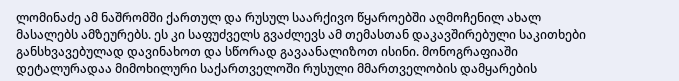ლომინაძე ამ ნაშრომში ქართულ და რუსულ საარქივო წყაროებში აღმოჩენილ ახალ მასალებს ამზეურებს. ეს კი საფუძველს გვაძლევს ამ თემასთან დაკავშირებული საკითხები განსხვავებულად დავინახოთ და სწორად გავაანალიზოთ ისინი. მონოგრაფიაში დეტალურადაა მიმოხილური საქართველოში რუსული მმართველობის დამყარების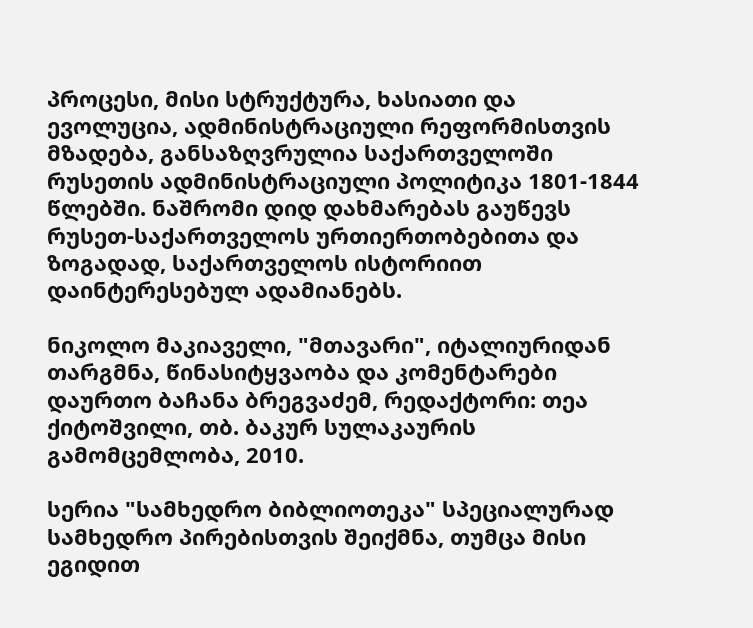პროცესი, მისი სტრუქტურა, ხასიათი და ევოლუცია, ადმინისტრაციული რეფორმისთვის მზადება, განსაზღვრულია საქართველოში რუსეთის ადმინისტრაციული პოლიტიკა 1801-1844 წლებში. ნაშრომი დიდ დახმარებას გაუწევს რუსეთ-საქართველოს ურთიერთობებითა და ზოგადად, საქართველოს ისტორიით დაინტერესებულ ადამიანებს.

ნიკოლო მაკიაველი, "მთავარი", იტალიურიდან თარგმნა, წინასიტყვაობა და კომენტარები დაურთო ბაჩანა ბრეგვაძემ, რედაქტორი: თეა ქიტოშვილი, თბ. ბაკურ სულაკაურის გამომცემლობა, 2010.

სერია "სამხედრო ბიბლიოთეკა" სპეციალურად სამხედრო პირებისთვის შეიქმნა, თუმცა მისი ეგიდით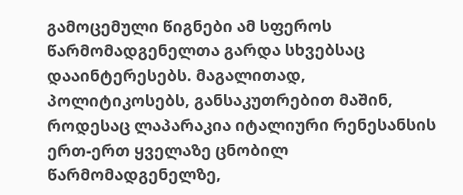გამოცემული წიგნები ამ სფეროს წარმომადგენელთა გარდა სხვებსაც დააინტერესებს. მაგალითად, პოლიტიკოსებს, განსაკუთრებით მაშინ, როდესაც ლაპარაკია იტალიური რენესანსის ერთ-ერთ ყველაზე ცნობილ წარმომადგენელზე,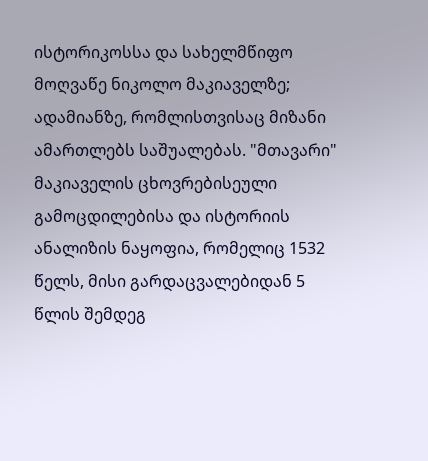ისტორიკოსსა და სახელმწიფო მოღვაწე ნიკოლო მაკიაველზე; ადამიანზე, რომლისთვისაც მიზანი ამართლებს საშუალებას. "მთავარი" მაკიაველის ცხოვრებისეული გამოცდილებისა და ისტორიის ანალიზის ნაყოფია, რომელიც 1532 წელს, მისი გარდაცვალებიდან 5 წლის შემდეგ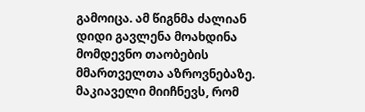გამოიცა. ამ წიგნმა ძალიან დიდი გავლენა მოახდინა მომდევნო თაობების მმართველთა აზროვნებაზე. მაკიაველი მიიჩნევს, რომ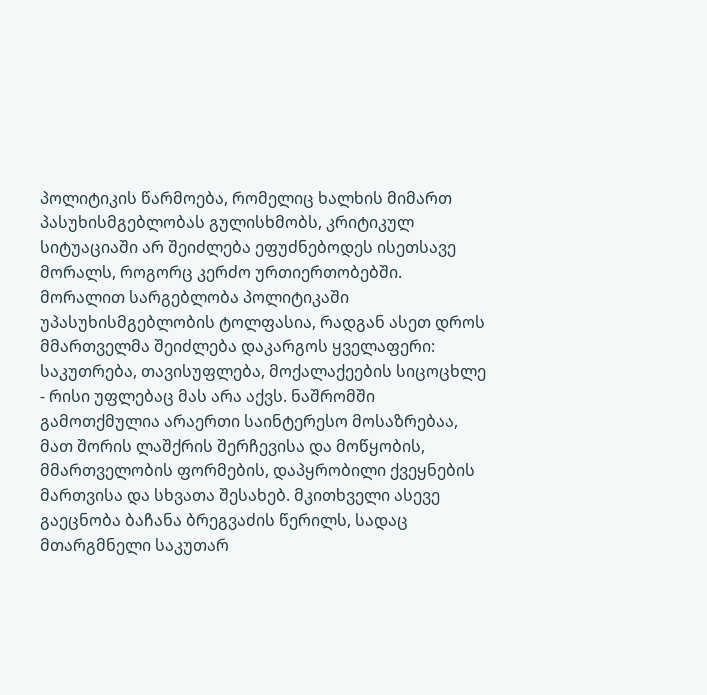პოლიტიკის წარმოება, რომელიც ხალხის მიმართ პასუხისმგებლობას გულისხმობს, კრიტიკულ სიტუაციაში არ შეიძლება ეფუძნებოდეს ისეთსავე მორალს, როგორც კერძო ურთიერთობებში. მორალით სარგებლობა პოლიტიკაში უპასუხისმგებლობის ტოლფასია, რადგან ასეთ დროს მმართველმა შეიძლება დაკარგოს ყველაფერი: საკუთრება, თავისუფლება, მოქალაქეების სიცოცხლე - რისი უფლებაც მას არა აქვს. ნაშრომში გამოთქმულია არაერთი საინტერესო მოსაზრებაა, მათ შორის ლაშქრის შერჩევისა და მოწყობის, მმართველობის ფორმების, დაპყრობილი ქვეყნების მართვისა და სხვათა შესახებ. მკითხველი ასევე გაეცნობა ბაჩანა ბრეგვაძის წერილს, სადაც მთარგმნელი საკუთარ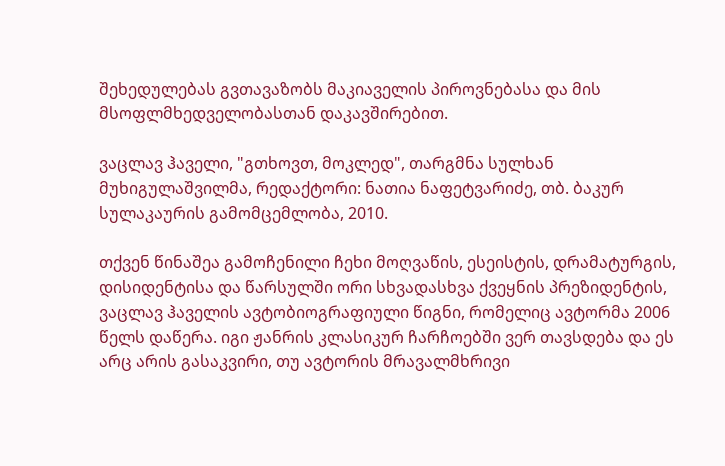შეხედულებას გვთავაზობს მაკიაველის პიროვნებასა და მის მსოფლმხედველობასთან დაკავშირებით.

ვაცლავ ჰაველი, "გთხოვთ, მოკლედ", თარგმნა სულხან მუხიგულაშვილმა, რედაქტორი: ნათია ნაფეტვარიძე, თბ. ბაკურ სულაკაურის გამომცემლობა, 2010.

თქვენ წინაშეა გამოჩენილი ჩეხი მოღვაწის, ესეისტის, დრამატურგის, დისიდენტისა და წარსულში ორი სხვადასხვა ქვეყნის პრეზიდენტის, ვაცლავ ჰაველის ავტობიოგრაფიული წიგნი, რომელიც ავტორმა 2006 წელს დაწერა. იგი ჟანრის კლასიკურ ჩარჩოებში ვერ თავსდება და ეს არც არის გასაკვირი, თუ ავტორის მრავალმხრივი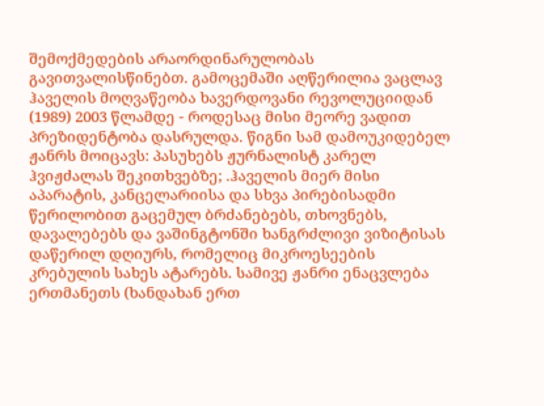შემოქმედების არაორდინარულობას გავითვალისწინებთ. გამოცემაში აღწერილია ვაცლავ ჰაველის მოღვაწეობა ხავერდოვანი რევოლუციიდან (1989) 2003 წლამდე - როდესაც მისი მეორე ვადით პრეზიდენტობა დასრულდა. წიგნი სამ დამოუკიდებელ ჟანრს მოიცავს: პასუხებს ჟურნალისტ კარელ ჰვიჟძალას შეკითხვებზე; .ჰაველის მიერ მისი აპარატის, კანცელარიისა და სხვა პირებისადმი წერილობით გაცემულ ბრძანებებს, თხოვნებს, დავალებებს და ვაშინგტონში ხანგრძლივი ვიზიტისას დაწერილ დღიურს, რომელიც მიკროესეების კრებულის სახეს ატარებს. სამივე ჟანრი ენაცვლება ერთმანეთს (ხანდახან ერთ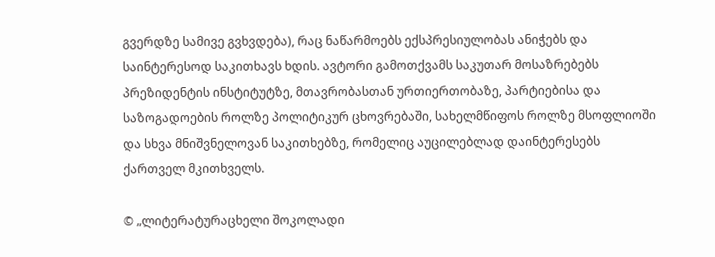გვერდზე სამივე გვხვდება), რაც ნაწარმოებს ექსპრესიულობას ანიჭებს და საინტერესოდ საკითხავს ხდის. ავტორი გამოთქვამს საკუთარ მოსაზრებებს პრეზიდენტის ინსტიტუტზე, მთავრობასთან ურთიერთობაზე, პარტიებისა და საზოგადოების როლზე პოლიტიკურ ცხოვრებაში, სახელმწიფოს როლზე მსოფლიოში და სხვა მნიშვნელოვან საკითხებზე, რომელიც აუცილებლად დაინტერესებს ქართველ მკითხველს.

© „ლიტერატურაცხელი შოკოლადი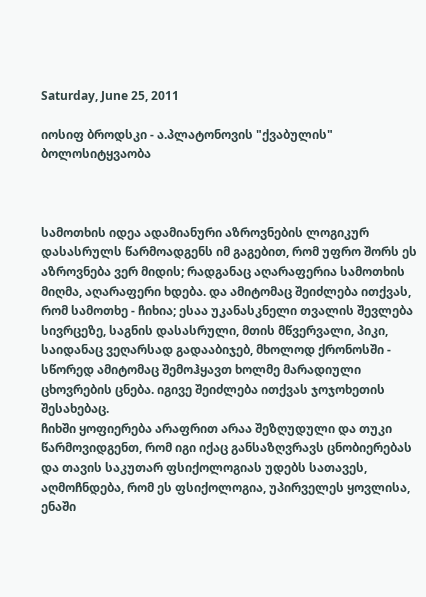Saturday, June 25, 2011

იოსიფ ბროდსკი - ა.პლატონოვის "ქვაბულის" ბოლოსიტყვაობა



სამოთხის იდეა ადამიანური აზროვნების ლოგიკურ დასასრულს წარმოადგენს იმ გაგებით, რომ უფრო შორს ეს აზროვნება ვერ მიდის; რადგანაც აღარაფერია სამოთხის მიღმა, აღარაფერი ხდება. და ამიტომაც შეიძლება ითქვას, რომ სამოთხე - ჩიხია; ესაა უკანასკნელი თვალის შევლება სივრცეზე, საგნის დასასრული, მთის მწვერვალი, პიკი, საიდანაც ვეღარსად გადააბიჯებ, მხოლოდ ქრონოსში - სწორედ ამიტომაც შემოჰყავთ ხოლმე მარადიული ცხოვრების ცნება. იგივე შეიძლება ითქვას ჯოჯოხეთის შესახებაც.
ჩიხში ყოფიერება არაფრით არაა შეზღუდული და თუკი წარმოვიდგენთ, რომ იგი იქაც განსაზღვრავს ცნობიერებას და თავის საკუთარ ფსიქოლოგიას უდებს სათავეს, აღმოჩნდება, რომ ეს ფსიქოლოგია, უპირველეს ყოვლისა, ენაში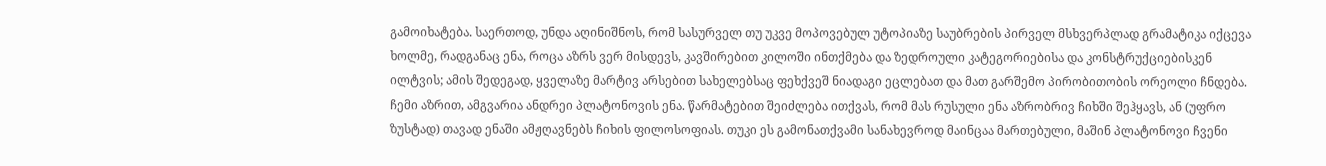გამოიხატება. საერთოდ, უნდა აღინიშნოს, რომ სასურველ თუ უკვე მოპოვებულ უტოპიაზე საუბრების პირველ მსხვერპლად გრამატიკა იქცევა ხოლმე, რადგანაც ენა, როცა აზრს ვერ მისდევს, კავშირებით კილოში ინთქმება და ზედროული კატეგორიებისა და კონსტრუქციებისკენ ილტვის; ამის შედეგად, ყველაზე მარტივ არსებით სახელებსაც ფეხქვეშ ნიადაგი ეცლებათ და მათ გარშემო პირობითობის ორეოლი ჩნდება.
ჩემი აზრით, ამგვარია ანდრეი პლატონოვის ენა. წარმატებით შეიძლება ითქვას, რომ მას რუსული ენა აზრობრივ ჩიხში შეჰყავს, ან (უფრო ზუსტად) თავად ენაში ამჟღავნებს ჩიხის ფილოსოფიას. თუკი ეს გამონათქვამი სანახევროდ მაინცაა მართებული, მაშინ პლატონოვი ჩვენი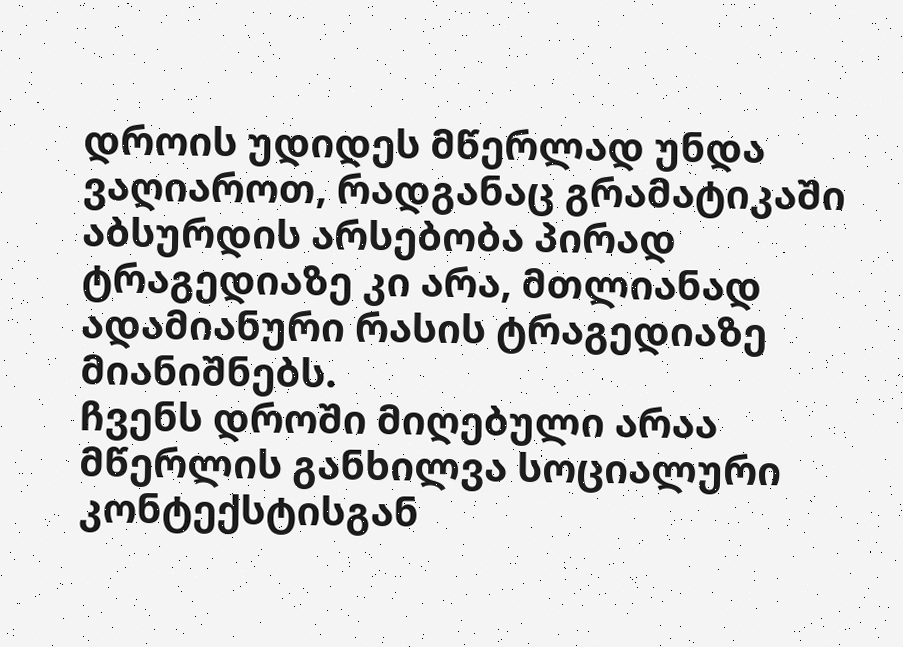დროის უდიდეს მწერლად უნდა ვაღიაროთ, რადგანაც გრამატიკაში აბსურდის არსებობა პირად ტრაგედიაზე კი არა, მთლიანად ადამიანური რასის ტრაგედიაზე მიანიშნებს.
ჩვენს დროში მიღებული არაა მწერლის განხილვა სოციალური კონტექსტისგან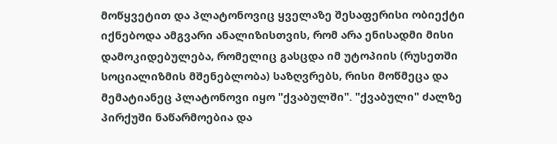მოწყვეტით და პლატონოვიც ყველაზე შესაფერისი ობიექტი იქნებოდა ამგვარი ანალიზისთვის, რომ არა ენისადმი მისი დამოკიდებულება, რომელიც გასცდა იმ უტოპიის (რუსეთში სოციალიზმის მშენებლობა) საზღვრებს, რისი მოწმეცა და მემატიანეც პლატონოვი იყო "ქვაბულში". "ქვაბული" ძალზე პირქუში ნაწარმოებია და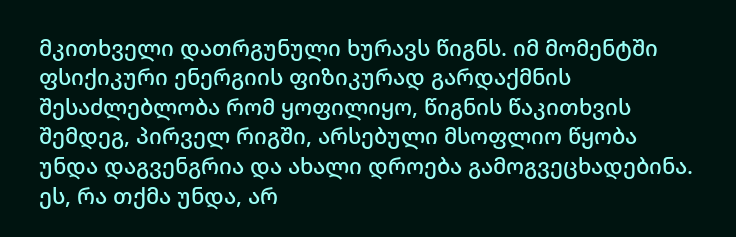მკითხველი დათრგუნული ხურავს წიგნს. იმ მომენტში ფსიქიკური ენერგიის ფიზიკურად გარდაქმნის შესაძლებლობა რომ ყოფილიყო, წიგნის წაკითხვის შემდეგ, პირველ რიგში, არსებული მსოფლიო წყობა უნდა დაგვენგრია და ახალი დროება გამოგვეცხადებინა.
ეს, რა თქმა უნდა, არ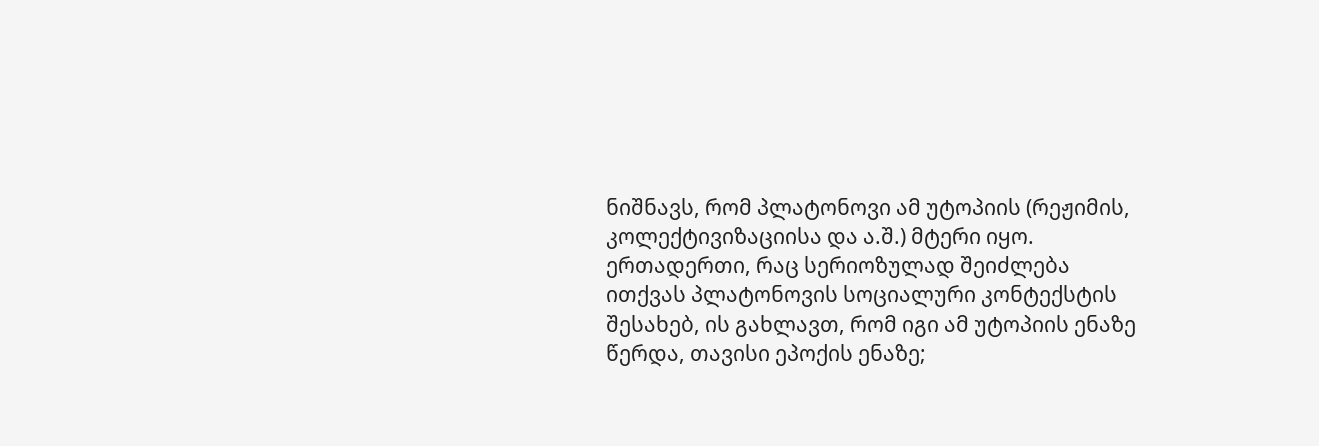ნიშნავს, რომ პლატონოვი ამ უტოპიის (რეჟიმის, კოლექტივიზაციისა და ა.შ.) მტერი იყო. ერთადერთი, რაც სერიოზულად შეიძლება ითქვას პლატონოვის სოციალური კონტექსტის შესახებ, ის გახლავთ, რომ იგი ამ უტოპიის ენაზე წერდა, თავისი ეპოქის ენაზე;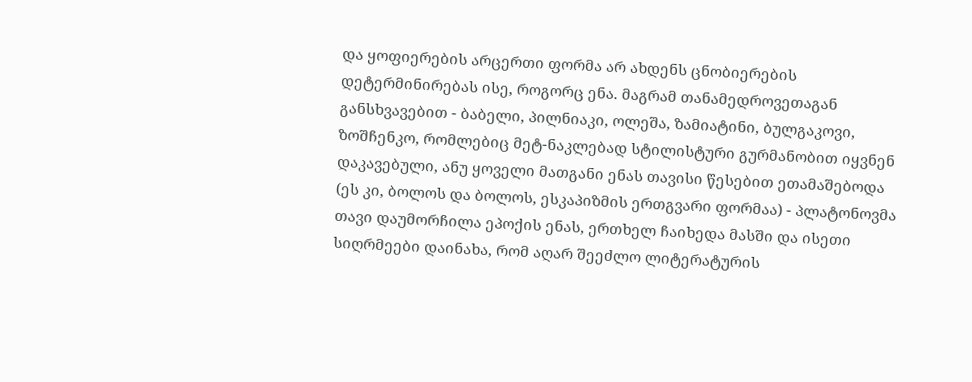და ყოფიერების არცერთი ფორმა არ ახდენს ცნობიერების დეტერმინირებას ისე, როგორც ენა. მაგრამ თანამედროვეთაგან განსხვავებით - ბაბელი, პილნიაკი, ოლეშა, ზამიატინი, ბულგაკოვი, ზოშჩენკო, რომლებიც მეტ-ნაკლებად სტილისტური გურმანობით იყვნენ დაკავებული, ანუ ყოველი მათგანი ენას თავისი წესებით ეთამაშებოდა (ეს კი, ბოლოს და ბოლოს, ესკაპიზმის ერთგვარი ფორმაა) - პლატონოვმა თავი დაუმორჩილა ეპოქის ენას, ერთხელ ჩაიხედა მასში და ისეთი სიღრმეები დაინახა, რომ აღარ შეეძლო ლიტერატურის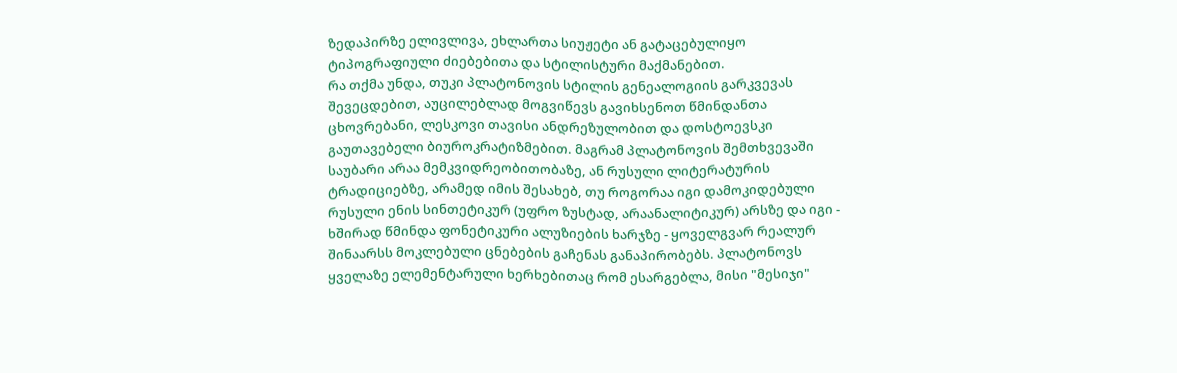ზედაპირზე ელივლივა, ეხლართა სიუჟეტი ან გატაცებულიყო ტიპოგრაფიული ძიებებითა და სტილისტური მაქმანებით.
რა თქმა უნდა, თუკი პლატონოვის სტილის გენეალოგიის გარკვევას შევეცდებით, აუცილებლად მოგვიწევს გავიხსენოთ წმინდანთა ცხოვრებანი, ლესკოვი თავისი ანდრეზულობით და დოსტოევსკი გაუთავებელი ბიუროკრატიზმებით. მაგრამ პლატონოვის შემთხვევაში საუბარი არაა მემკვიდრეობითობაზე, ან რუსული ლიტერატურის ტრადიციებზე, არამედ იმის შესახებ, თუ როგორაა იგი დამოკიდებული რუსული ენის სინთეტიკურ (უფრო ზუსტად, არაანალიტიკურ) არსზე და იგი - ხშირად წმინდა ფონეტიკური ალუზიების ხარჯზე - ყოველგვარ რეალურ შინაარსს მოკლებული ცნებების გაჩენას განაპირობებს. პლატონოვს ყველაზე ელემენტარული ხერხებითაც რომ ესარგებლა, მისი "მესიჯი"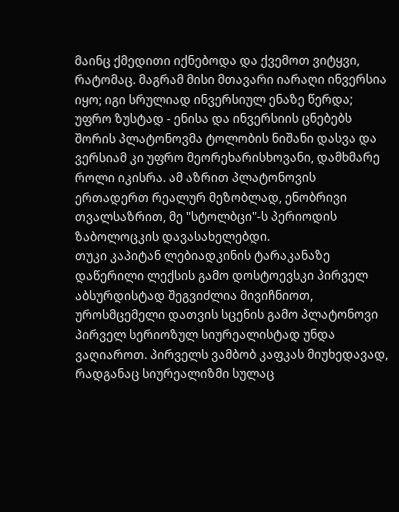მაინც ქმედითი იქნებოდა და ქვემოთ ვიტყვი, რატომაც. მაგრამ მისი მთავარი იარაღი ინვერსია იყო; იგი სრულიად ინვერსიულ ენაზე წერდა; უფრო ზუსტად - ენისა და ინვერსიის ცნებებს შორის პლატონოვმა ტოლობის ნიშანი დასვა და ვერსიამ კი უფრო მეორეხარისხოვანი, დამხმარე როლი იკისრა. ამ აზრით პლატონოვის ერთადერთ რეალურ მეზობლად, ენობრივი თვალსაზრით, მე "სტოლბცი"-ს პერიოდის ზაბოლოცკის დავასახელებდი.
თუკი კაპიტან ლებიადკინის ტარაკანაზე დაწერილი ლექსის გამო დოსტოევსკი პირველ აბსურდისტად შეგვიძლია მივიჩნიოთ, უროსმცემელი დათვის სცენის გამო პლატონოვი პირველ სერიოზულ სიურეალისტად უნდა ვაღიაროთ. პირველს ვამბობ კაფკას მიუხედავად, რადგანაც სიურეალიზმი სულაც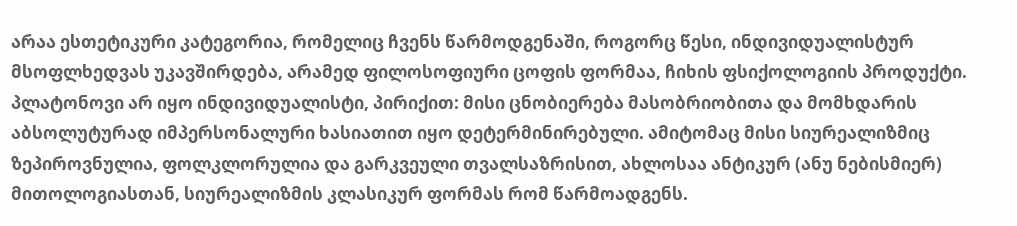არაა ესთეტიკური კატეგორია, რომელიც ჩვენს წარმოდგენაში, როგორც წესი, ინდივიდუალისტურ მსოფლხედვას უკავშირდება, არამედ ფილოსოფიური ცოფის ფორმაა, ჩიხის ფსიქოლოგიის პროდუქტი. პლატონოვი არ იყო ინდივიდუალისტი, პირიქით: მისი ცნობიერება მასობრიობითა და მომხდარის აბსოლუტურად იმპერსონალური ხასიათით იყო დეტერმინირებული. ამიტომაც მისი სიურეალიზმიც ზეპიროვნულია, ფოლკლორულია და გარკვეული თვალსაზრისით, ახლოსაა ანტიკურ (ანუ ნებისმიერ) მითოლოგიასთან, სიურეალიზმის კლასიკურ ფორმას რომ წარმოადგენს.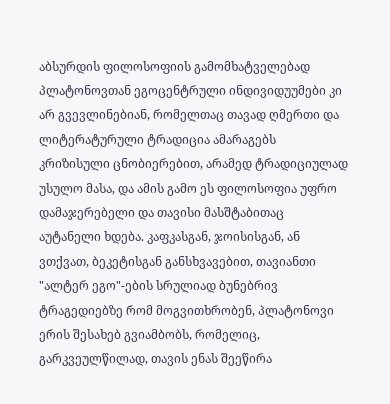აბსურდის ფილოსოფიის გამომხატველებად პლატონოვთან ეგოცენტრული ინდივიდუუმები კი არ გვევლინებიან, რომელთაც თავად ღმერთი და ლიტერატურული ტრადიცია ამარაგებს კრიზისული ცნობიერებით, არამედ ტრადიციულად უსულო მასა, და ამის გამო ეს ფილოსოფია უფრო დამაჯერებელი და თავისი მასშტაბითაც აუტანელი ხდება. კაფკასგან, ჯოისისგან, ან ვთქვათ, ბეკეტისგან განსხვავებით, თავიანთი "ალტერ ეგო"-ების სრულიად ბუნებრივ ტრაგედიებზე რომ მოგვითხრობენ, პლატონოვი ერის შესახებ გვიამბობს, რომელიც, გარკვეულწილად, თავის ენას შეეწირა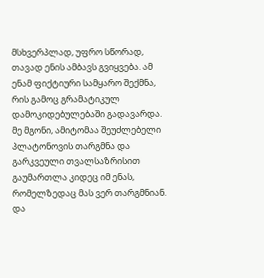მსხვერპლად, უფრო სწორად, თავად ენის ამბავს გვიყვება. ამ ენამ ფიქტიური სამყარო შექმნა, რის გამოც გრამატიკულ დამოკიდებულებაში გადავარდა.
მე მგონი, ამიტომაა შეუძლებელი პლატონოვის თარგმნა და გარკვეული თვალსაზრისით გაუმართლა კიდეც იმ ენას, რომელზედაც მას ვერ თარგმნიან. და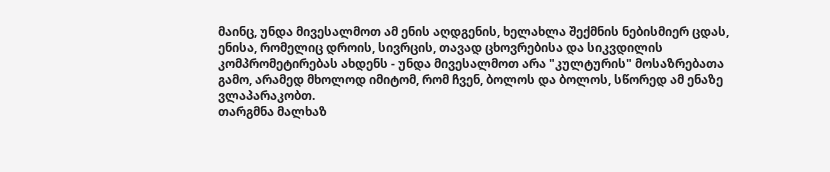მაინც, უნდა მივესალმოთ ამ ენის აღდგენის, ხელახლა შექმნის ნებისმიერ ცდას, ენისა, რომელიც დროის, სივრცის, თავად ცხოვრებისა და სიკვდილის კომპრომეტირებას ახდენს - უნდა მივესალმოთ არა "კულტურის" მოსაზრებათა გამო, არამედ მხოლოდ იმიტომ, რომ ჩვენ, ბოლოს და ბოლოს, სწორედ ამ ენაზე ვლაპარაკობთ.
თარგმნა მალხაზ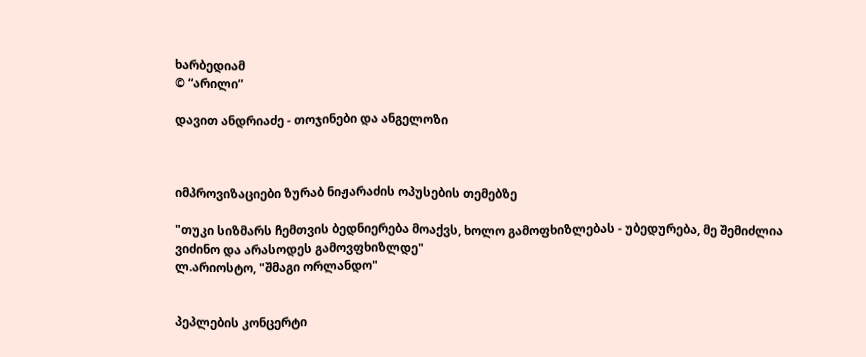ხარბედიამ
© “არილი”

დავით ანდრიაძე - თოჯინები და ანგელოზი



იმპროვიზაციები ზურაბ ნიჟარაძის ოპუსების თემებზე

"თუკი სიზმარს ჩემთვის ბედნიერება მოაქვს, ხოლო გამოფხიზლებას - უბედურება, მე შემიძლია ვიძინო და არასოდეს გამოვფხიზლდე"
ლ.არიოსტო, "შმაგი ორლანდო"


პეპლების კონცერტი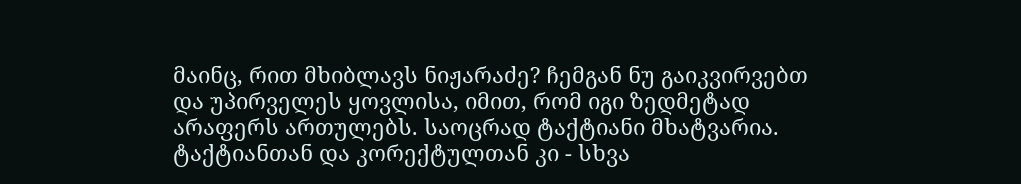მაინც, რით მხიბლავს ნიჟარაძე? ჩემგან ნუ გაიკვირვებთ და უპირველეს ყოვლისა, იმით, რომ იგი ზედმეტად არაფერს ართულებს. საოცრად ტაქტიანი მხატვარია. ტაქტიანთან და კორექტულთან კი - სხვა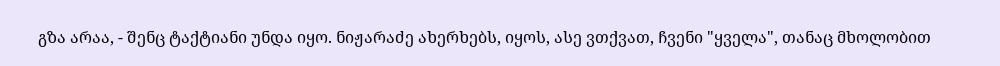გზა არაა, - შენც ტაქტიანი უნდა იყო. ნიჟარაძე ახერხებს, იყოს, ასე ვთქვათ, ჩვენი "ყველა", თანაც მხოლობით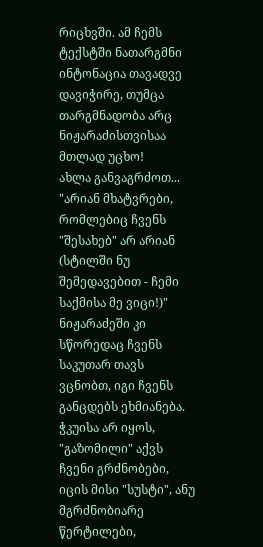რიცხვში. ამ ჩემს ტექსტში ნათარგმნი ინტონაცია თავადვე დავიჭირე, თუმცა თარგმნადობა არც ნიჟარაძისთვისაა მთლად უცხო!
ახლა განვაგრძოთ... "არიან მხატვრები, რომლებიც ჩვენს "შესახებ" არ არიან (სტილში ნუ შემედავებით - ჩემი საქმისა მე ვიცი!)" ნიჟარაძეში კი სწორედაც ჩვენს საკუთარ თავს ვცნობთ, იგი ჩვენს განცდებს ეხმიანება. ჭკუისა არ იყოს, "გაზომილი" აქვს ჩვენი გრძნობები, იცის მისი "სუსტი", ანუ მგრძნობიარე წერტილები,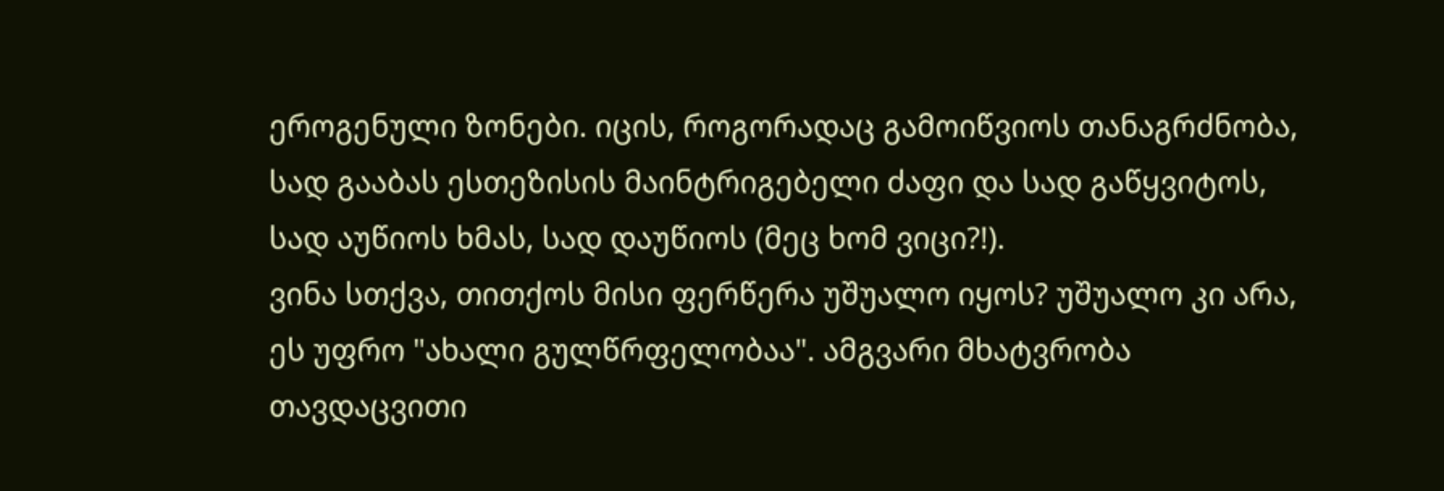ეროგენული ზონები. იცის, როგორადაც გამოიწვიოს თანაგრძნობა, სად გააბას ესთეზისის მაინტრიგებელი ძაფი და სად გაწყვიტოს, სად აუწიოს ხმას, სად დაუწიოს (მეც ხომ ვიცი?!).
ვინა სთქვა, თითქოს მისი ფერწერა უშუალო იყოს? უშუალო კი არა, ეს უფრო "ახალი გულწრფელობაა". ამგვარი მხატვრობა თავდაცვითი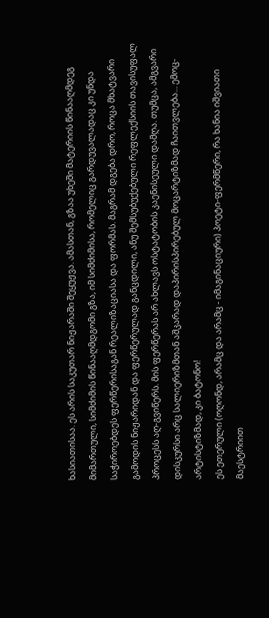ხასიათისაა. ეს არის საკუთარ ნიჟარაში შეყუჟვა. ამასთან, გზაა უხეში მატერიის წინააღმდეგ მიმართული, სიმძიმის წინააღმდგომი გზა, იმ სიმძიმისა, რომელიც გარდუვალადაც კი უნდა საჭიროებდეს ფერწერისაგან რეალიზაციასა და ფორმას. მაგრამ დგება დრო, როცა მხატვარი გამოდის ნიჟარიდან და ფერწერულად განცდილი, ანუ შემსუბუქებული რეფლექსიის თავისუფალ პროცესს აღ-გვიწერს. მის ფერწერას არ ახლავს ოსტატობის კაენისეული დამღა. თუმცა, ამგვარი დისკურსი არც სალიერიზმთან აშკარად დაპირისპირებულ მოცარტიზმად ჩაითვლება... ემოც-არტისტიზმად, კი ბატონო!
ეს ეთერული (ოღონდ, არამც და არამც - იმაგინაციური) პოეტი-ფერმწერი, რა ხანია იშვიათი მაესტრიით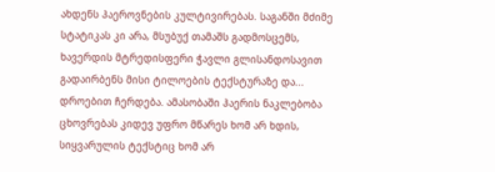ახდენს ჰაეროვნების კულტივირებას. საგანში მძიმე სტატიკას კი არა, მსუბუქ თამაშს გადმოსცემს, ხავერდის მტრედისფერი ჭავლი გლისანდოსავით გადაირბენს მისი ტილოების ტექსტურაზე და... დროებით ჩერდება. ამასობაში ჰაერის ნაკლებობა ცხოვრებას კიდევ უფრო მწარეს ხომ არ ხდის, სიყვარულის ტექსტიც ხომ არ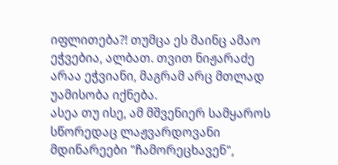იფლითება?! თუმცა ეს მაინც ამაო ეჭვებია, ალბათ. თვით ნიჟარაძე არაა ეჭვიანი, მაგრამ არც მთლად უამისობა იქნება.
ასეა თუ ისე, ამ მშვენიერ სამყაროს სწორედაც ლაჟვარდოვანი მდინარეები "ჩამორეცხავენ",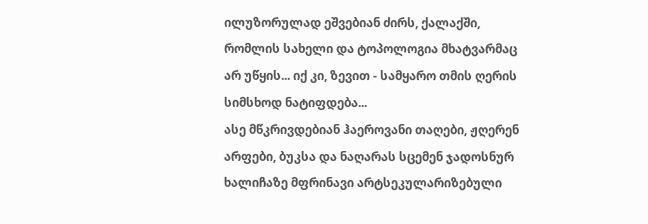ილუზორულად ეშვებიან ძირს, ქალაქში, რომლის სახელი და ტოპოლოგია მხატვარმაც არ უწყის... იქ კი, ზევით - სამყარო თმის ღერის სიმსხოდ ნატიფდება...
ასე მწკრივდებიან ჰაეროვანი თაღები, ჟღერენ არფები, ბუკსა და ნაღარას სცემენ ჯადოსნურ ხალიჩაზე მფრინავი არტსეკულარიზებული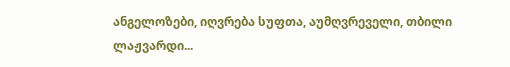ანგელოზები, იღვრება სუფთა, აუმღვრეველი, თბილი ლაჟვარდი...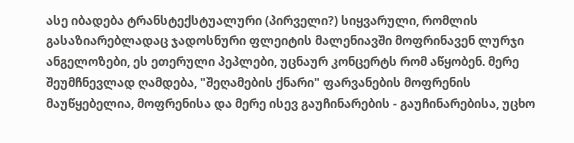ასე იბადება ტრანსტექსტუალური (პირველი?) სიყვარული, რომლის გასაზიარებლადაც ჯადოსნური ფლეიტის მალენიავში მოფრინავენ ლურჯი ანგელოზები, ეს ეთერული პეპლები, უცნაურ კონცერტს რომ აწყობენ. მერე შეუმჩნევლად ღამდება, "შეღამების ქნარი" ფარვანების მოფრენის მაუწყებელია, მოფრენისა და მერე ისევ გაუჩინარების - გაუჩინარებისა, უცხო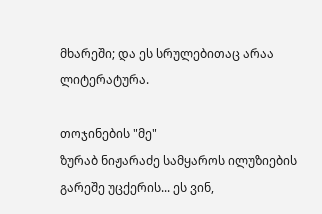მხარეში; და ეს სრულებითაც არაა ლიტერატურა.

თოჯინების "მე"
ზურაბ ნიჟარაძე სამყაროს ილუზიების გარეშე უცქერის... ეს ვინ,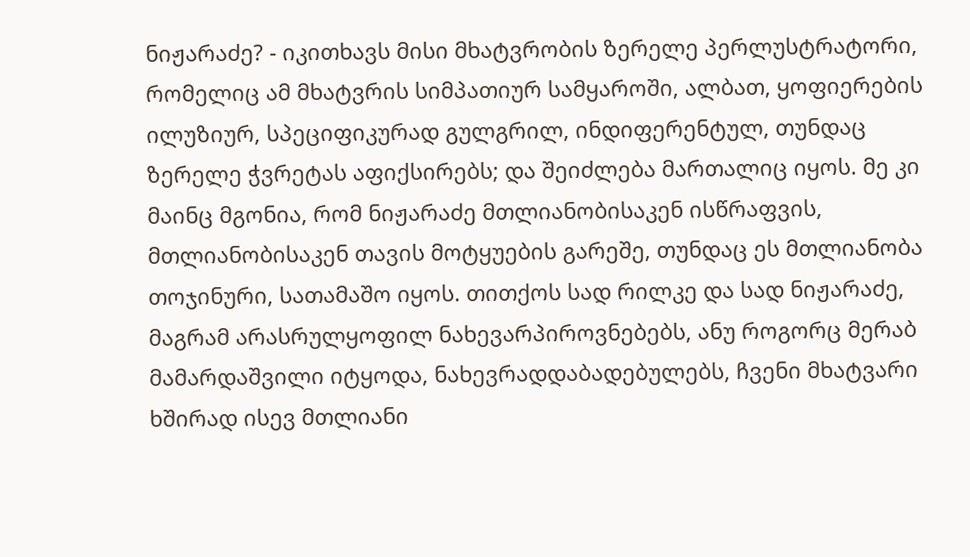ნიჟარაძე? - იკითხავს მისი მხატვრობის ზერელე პერლუსტრატორი, რომელიც ამ მხატვრის სიმპათიურ სამყაროში, ალბათ, ყოფიერების ილუზიურ, სპეციფიკურად გულგრილ, ინდიფერენტულ, თუნდაც ზერელე ჭვრეტას აფიქსირებს; და შეიძლება მართალიც იყოს. მე კი მაინც მგონია, რომ ნიჟარაძე მთლიანობისაკენ ისწრაფვის, მთლიანობისაკენ თავის მოტყუების გარეშე, თუნდაც ეს მთლიანობა თოჯინური, სათამაშო იყოს. თითქოს სად რილკე და სად ნიჟარაძე, მაგრამ არასრულყოფილ ნახევარპიროვნებებს, ანუ როგორც მერაბ მამარდაშვილი იტყოდა, ნახევრადდაბადებულებს, ჩვენი მხატვარი ხშირად ისევ მთლიანი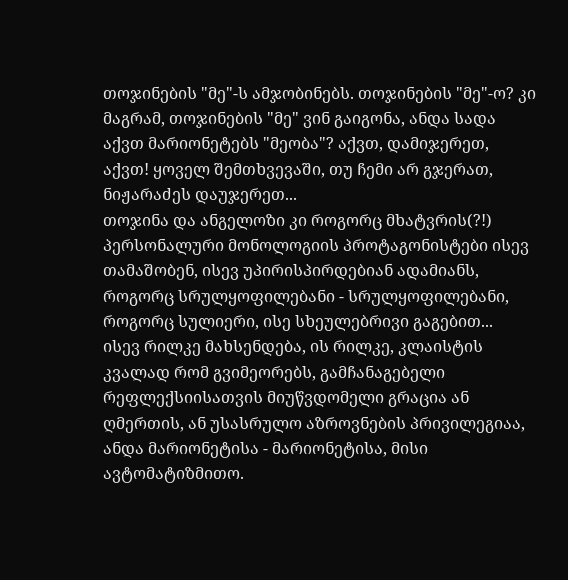თოჯინების "მე"-ს ამჯობინებს. თოჯინების "მე"-ო? კი მაგრამ, თოჯინების "მე" ვინ გაიგონა, ანდა სადა აქვთ მარიონეტებს "მეობა"? აქვთ, დამიჯერეთ, აქვთ! ყოველ შემთხვევაში, თუ ჩემი არ გჯერათ, ნიჟარაძეს დაუჯერეთ...
თოჯინა და ანგელოზი კი როგორც მხატვრის(?!) პერსონალური მონოლოგიის პროტაგონისტები ისევ თამაშობენ, ისევ უპირისპირდებიან ადამიანს, როგორც სრულყოფილებანი - სრულყოფილებანი, როგორც სულიერი, ისე სხეულებრივი გაგებით...
ისევ რილკე მახსენდება, ის რილკე, კლაისტის კვალად რომ გვიმეორებს, გამჩანაგებელი რეფლექსიისათვის მიუწვდომელი გრაცია ან ღმერთის, ან უსასრულო აზროვნების პრივილეგიაა, ანდა მარიონეტისა - მარიონეტისა, მისი ავტომატიზმითო.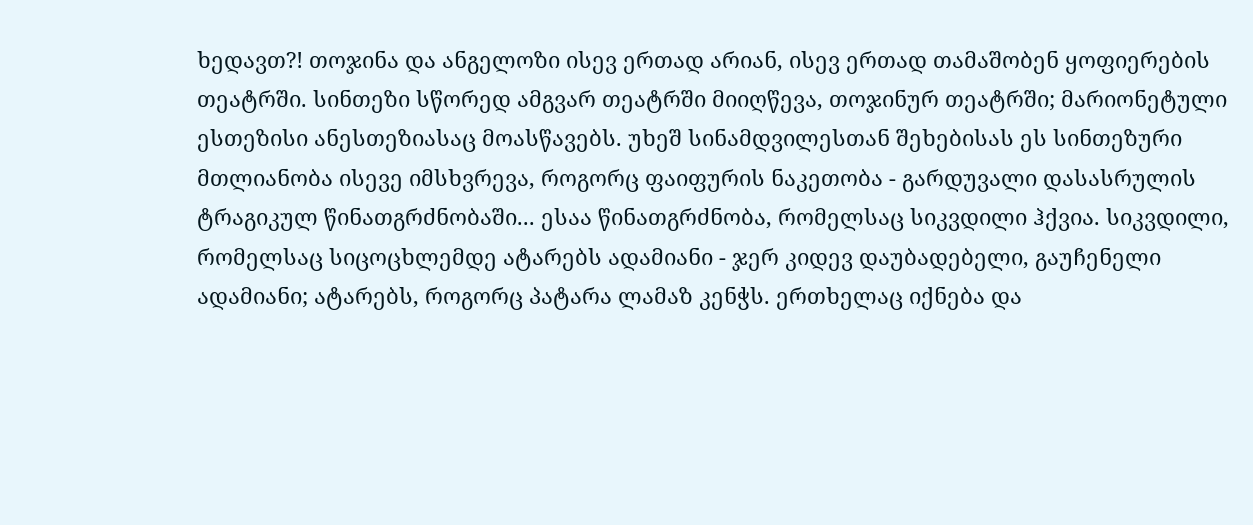ხედავთ?! თოჯინა და ანგელოზი ისევ ერთად არიან, ისევ ერთად თამაშობენ ყოფიერების თეატრში. სინთეზი სწორედ ამგვარ თეატრში მიიღწევა, თოჯინურ თეატრში; მარიონეტული ესთეზისი ანესთეზიასაც მოასწავებს. უხეშ სინამდვილესთან შეხებისას ეს სინთეზური მთლიანობა ისევე იმსხვრევა, როგორც ფაიფურის ნაკეთობა - გარდუვალი დასასრულის ტრაგიკულ წინათგრძნობაში... ესაა წინათგრძნობა, რომელსაც სიკვდილი ჰქვია. სიკვდილი, რომელსაც სიცოცხლემდე ატარებს ადამიანი - ჯერ კიდევ დაუბადებელი, გაუჩენელი ადამიანი; ატარებს, როგორც პატარა ლამაზ კენჭს. ერთხელაც იქნება და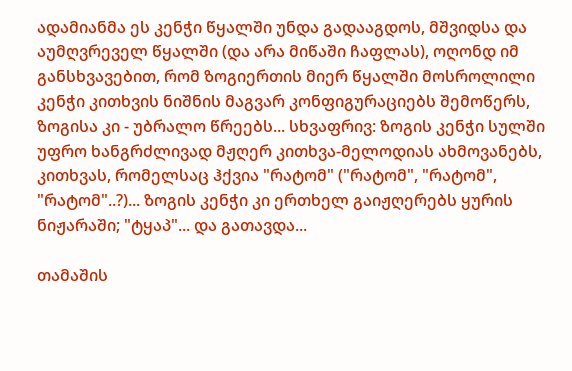ადამიანმა ეს კენჭი წყალში უნდა გადააგდოს, მშვიდსა და აუმღვრეველ წყალში (და არა მიწაში ჩაფლას), ოღონდ იმ განსხვავებით, რომ ზოგიერთის მიერ წყალში მოსროლილი კენჭი კითხვის ნიშნის მაგვარ კონფიგურაციებს შემოწერს, ზოგისა კი - უბრალო წრეებს... სხვაფრივ: ზოგის კენჭი სულში უფრო ხანგრძლივად მჟღერ კითხვა-მელოდიას ახმოვანებს, კითხვას, რომელსაც ჰქვია "რატომ" ("რატომ", "რატომ", "რატომ"..?)... ზოგის კენჭი კი ერთხელ გაიჟღერებს ყურის ნიჟარაში; "ტყაპ"... და გათავდა...

თამაშის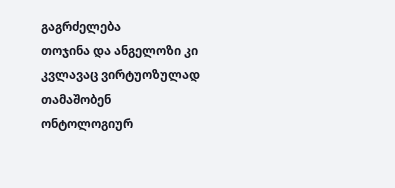გაგრძელება
თოჯინა და ანგელოზი კი კვლავაც ვირტუოზულად თამაშობენ ონტოლოგიურ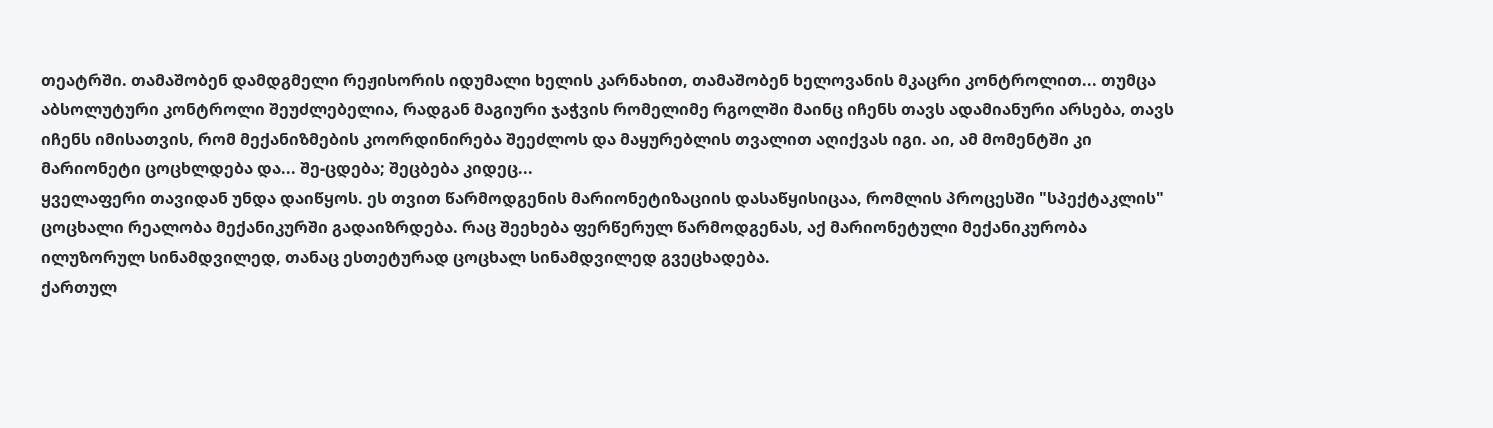თეატრში. თამაშობენ დამდგმელი რეჟისორის იდუმალი ხელის კარნახით, თამაშობენ ხელოვანის მკაცრი კონტროლით... თუმცა აბსოლუტური კონტროლი შეუძლებელია, რადგან მაგიური ჯაჭვის რომელიმე რგოლში მაინც იჩენს თავს ადამიანური არსება, თავს იჩენს იმისათვის, რომ მექანიზმების კოორდინირება შეეძლოს და მაყურებლის თვალით აღიქვას იგი. აი, ამ მომენტში კი მარიონეტი ცოცხლდება და... შე-ცდება; შეცბება კიდეც...
ყველაფერი თავიდან უნდა დაიწყოს. ეს თვით წარმოდგენის მარიონეტიზაციის დასაწყისიცაა, რომლის პროცესში "სპექტაკლის" ცოცხალი რეალობა მექანიკურში გადაიზრდება. რაც შეეხება ფერწერულ წარმოდგენას, აქ მარიონეტული მექანიკურობა ილუზორულ სინამდვილედ, თანაც ესთეტურად ცოცხალ სინამდვილედ გვეცხადება.
ქართულ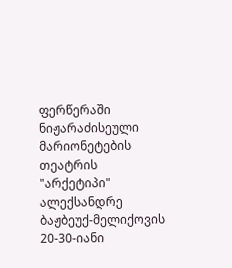ფერწერაში ნიჟარაძისეული მარიონეტების თეატრის "არქეტიპი" ალექსანდრე ბაჟბეუქ-მელიქოვის 20-30-იანი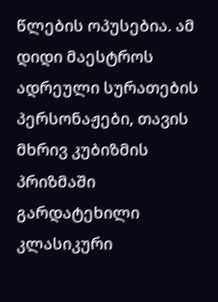წლების ოპუსებია. ამ დიდი მაესტროს ადრეული სურათების პერსონაჟები, თავის მხრივ კუბიზმის პრიზმაში გარდატეხილი კლასიკური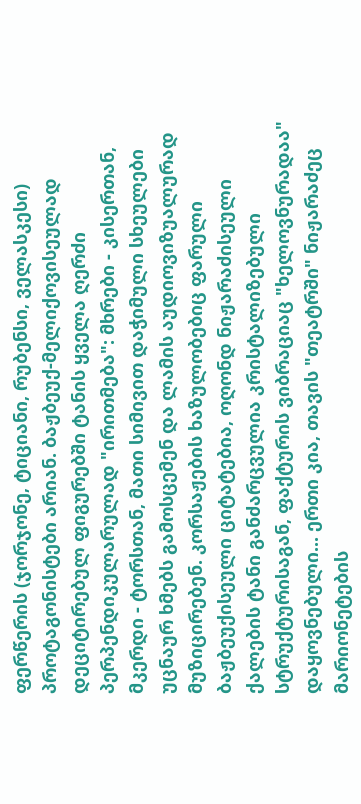ფერწერის (ჯორჯონე, ტიციანი, რუბენსი, ველასკესი) პროტაგონისტები არიან. ბაჟბეუქ-მელიქოვისეულად დეციტირებულ ფიგურებში ტანის ყველა ღერძი პერპენდიკულარულად "ირითმება": მხრები - კისერთან, მკერდი - ტორსთან, მათი სიმივით დაჭიმული სხეულები უცნაურ ხმებს გამოსცემენ და ლამის აუდიოვიზუალურად მუზიცირებენ. კორსაჟების ხაზულობებიც ფარული ბაჟბეუქისეული ციტატებია, ოღონდ ნიჟარაძისეული ქალების ტანი განძარცვულია კრისტალიზებული სტრუქტურისაგან, ფაქტურის ვიბრაციაც "ხელოვნურადაა" დაყოვნებული... ერთი კია, თავის "თეატრში" ნიჟარაძეც მარიონეტების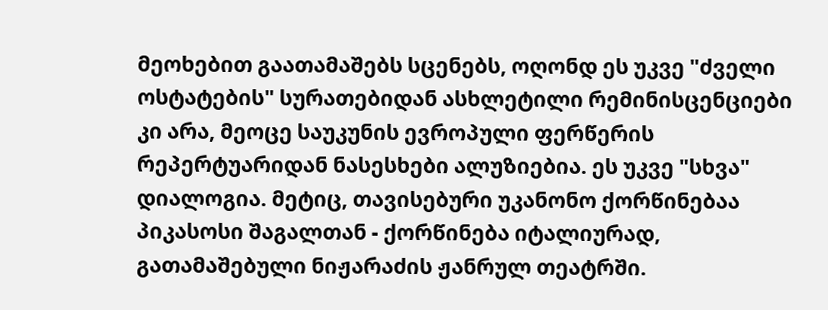მეოხებით გაათამაშებს სცენებს, ოღონდ ეს უკვე "ძველი ოსტატების" სურათებიდან ასხლეტილი რემინისცენციები კი არა, მეოცე საუკუნის ევროპული ფერწერის რეპერტუარიდან ნასესხები ალუზიებია. ეს უკვე "სხვა" დიალოგია. მეტიც, თავისებური უკანონო ქორწინებაა პიკასოსი შაგალთან - ქორწინება იტალიურად, გათამაშებული ნიჟარაძის ჟანრულ თეატრში.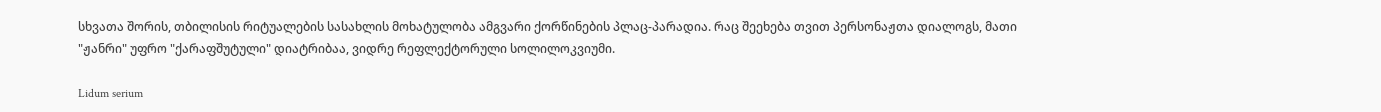სხვათა შორის, თბილისის რიტუალების სასახლის მოხატულობა ამგვარი ქორწინების პლაც-პარადია. რაც შეეხება თვით პერსონაჟთა დიალოგს, მათი "ჟანრი" უფრო "ქარაფშუტული" დიატრიბაა, ვიდრე რეფლექტორული სოლილოკვიუმი.

Lidum serium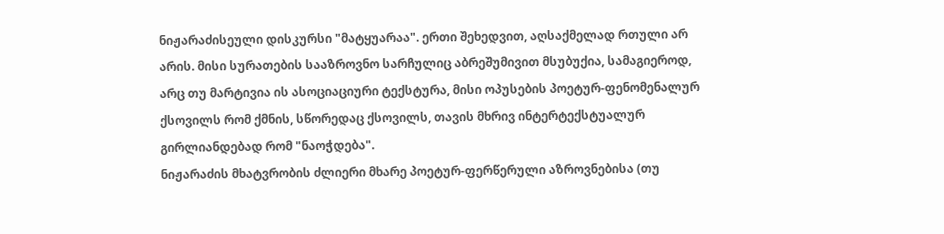ნიჟარაძისეული დისკურსი "მატყუარაა". ერთი შეხედვით, აღსაქმელად რთული არ არის. მისი სურათების სააზროვნო სარჩულიც აბრეშუმივით მსუბუქია, სამაგიეროდ, არც თუ მარტივია ის ასოციაციური ტექსტურა, მისი ოპუსების პოეტურ-ფენომენალურ ქსოვილს რომ ქმნის, სწორედაც ქსოვილს, თავის მხრივ ინტერტექსტუალურ გირლიანდებად რომ "ნაოჭდება".
ნიჟარაძის მხატვრობის ძლიერი მხარე პოეტურ-ფერწერული აზროვნებისა (თუ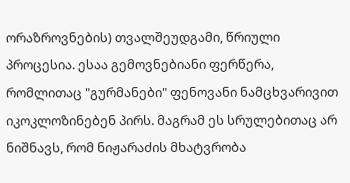ორაზროვნების) თვალშეუდგამი, წრიული პროცესია. ესაა გემოვნებიანი ფერწერა, რომლითაც "გურმანები" ფენოვანი ნამცხვარივით იკოკლოზინებენ პირს. მაგრამ ეს სრულებითაც არ ნიშნავს, რომ ნიჟარაძის მხატვრობა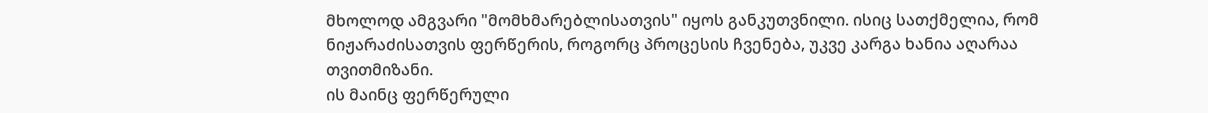მხოლოდ ამგვარი "მომხმარებლისათვის" იყოს განკუთვნილი. ისიც სათქმელია, რომ ნიჟარაძისათვის ფერწერის, როგორც პროცესის ჩვენება, უკვე კარგა ხანია აღარაა თვითმიზანი.
ის მაინც ფერწერული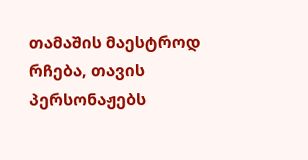თამაშის მაესტროდ რჩება, თავის პერსონაჟებს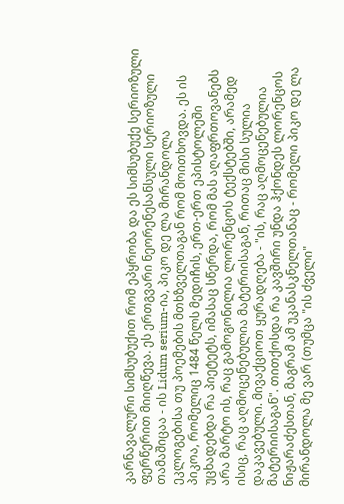კარნავალური სიმსუბუქით რომ ეპყრობა და ეს სიმსუბუქე სერიოზული ფერწერით მიიღწევა. ეს ერთგვარი ნეორენესანსული სერიოზული თამაშიცაა - ის Lidum serium-ია, პიკო დე ლა მირანდოლა ეკლოგებისა თუ პოემების მთხზველთაგან რომ მოითხოვდა. ეს ის პიკოა, რომელიც 1484 წელს მედიჩის, ერთ-ერთ ეპისტოლეში უცხადებდა რა პიეტეტს, იმასაც სწერდა, რომ მას აღაფრთოვანებს არა მარტო ის, რაც გამოგონილია ლორენცოს ტექსტებში, არამედ ისიც, რაც აღმოცენებულია მატერიისაგან, რითაც მისი სულია დაკავებული. მივაქციოთ ყურადღება - "ის, რაც აღმოცენებულია მატერიისაგან". თითქოსდა რა კავშირი უნდა ჰქონდეს ლორენცოს ნიჟარაძესთან, მაგრამ ამ უკანასკნელთანაც - რომელი პიკო დე ლა მირანდოლა მე ვარ (თუმცა "ის ძველი"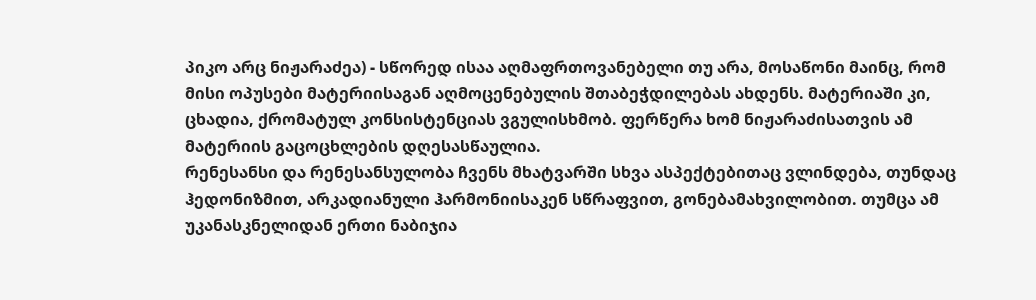პიკო არც ნიჟარაძეა) - სწორედ ისაა აღმაფრთოვანებელი თუ არა, მოსაწონი მაინც, რომ მისი ოპუსები მატერიისაგან აღმოცენებულის შთაბეჭდილებას ახდენს. მატერიაში კი, ცხადია, ქრომატულ კონსისტენციას ვგულისხმობ. ფერწერა ხომ ნიჟარაძისათვის ამ მატერიის გაცოცხლების დღესასწაულია.
რენესანსი და რენესანსულობა ჩვენს მხატვარში სხვა ასპექტებითაც ვლინდება, თუნდაც ჰედონიზმით, არკადიანული ჰარმონიისაკენ სწრაფვით, გონებამახვილობით. თუმცა ამ უკანასკნელიდან ერთი ნაბიჯია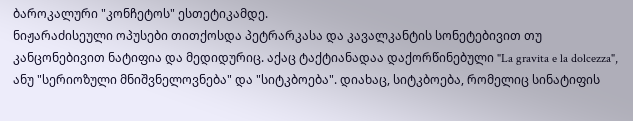ბაროკალური "კონჩეტოს" ესთეტიკამდე.
ნიჟარაძისეული ოპუსები თითქოსდა პეტრარკასა და კავალკანტის სონეტებივით თუ კანცონებივით ნატიფია და მედიდურიც. აქაც ტაქტიანადაა დაქორწინებული "La gravita e la dolcezza", ანუ "სერიოზული მნიშვნელოვნება" და "სიტკბოება". დიახაც, სიტკბოება, რომელიც სინატიფის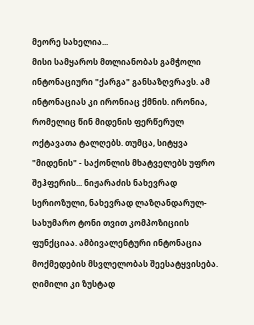მეორე სახელია...
მისი სამყაროს მთლიანობას გამჭოლი ინტონაციური "ქარგა" განსაზღვრავს. ამ ინტონაციას კი ირონიაც ქმნის. ირონია, რომელიც წინ მიდენის ფერწერულ ოქტავათა ტალღებს. თუმცა, სიტყვა "მიდენის" - საქონლის მხატველებს უფრო შეჰფერის... ნიჟარაძის ნახევრად სერიოზული, ნახევრად ლაზღანდარულ-სახუმარო ტონი თვით კომპოზიციის ფუნქციაა. ამბივალენტური ინტონაცია მოქმედების მსვლელობას შეესატყვისება. ღიმილი კი ზუსტად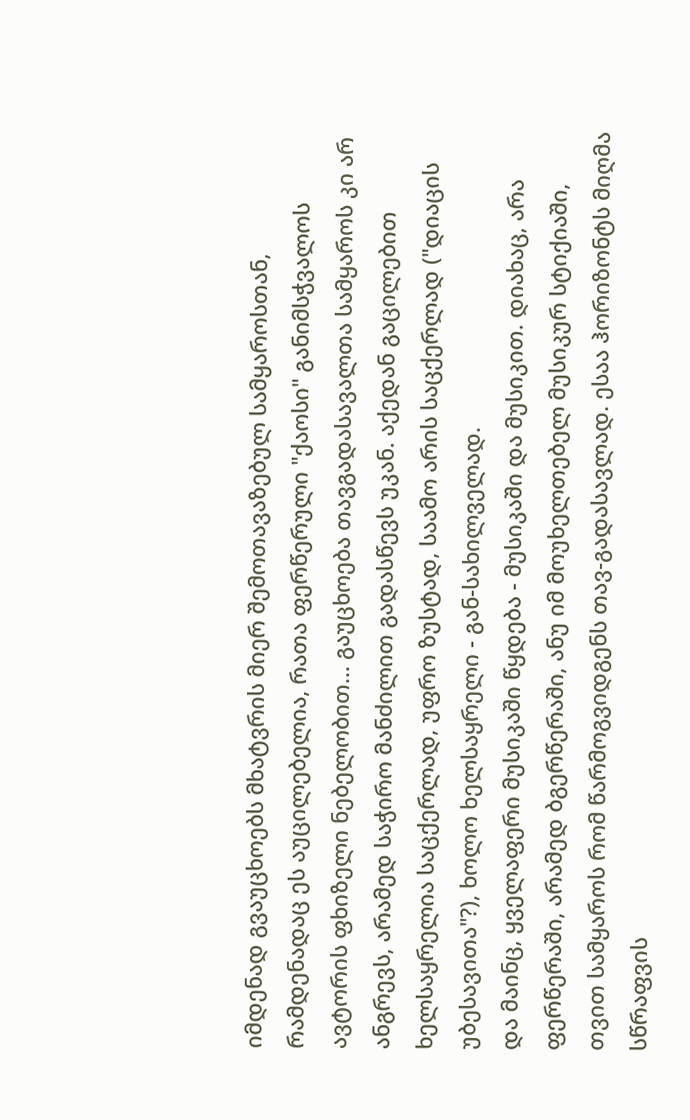იმდენად გვაუცხოებს მხატვრის მიერ შემოთავაზებულ სამყაროსთან, რამდენადაც ეს აუცილებელია, რათა ფერწერული "ქაოსი" განიმსჭვალოს ავტორის ფხიზელი ნებელობით... გაუცხოება თავგადასავალთა სამყაროს კი არ ანგრევს, არამედ საჭირო მანძილით გადასწევს უკან. აქედან გაცილებით ხელსაყრელია საცქერლად, უფრო ზუსტად, საამო არის საცქერლად ("დიაცის უბესავითა"?), ხოლო ხელსაყრელი - გან-სახილველად.
და მაინც, ყველაფერი მუსიკაში წყდება - მუსიკაში და მუსიკით. დიახაც, არა ფერწერაში, არამედ ბგერწერაში, ანუ იმ მოუხელთებელ მუსიკურ სტიქიაში, თვით სამყაროს რომ წარმოგვიდგენს თავ-გადასავლად. ესაა ჰორიზონტს მიღმა სწრაფვის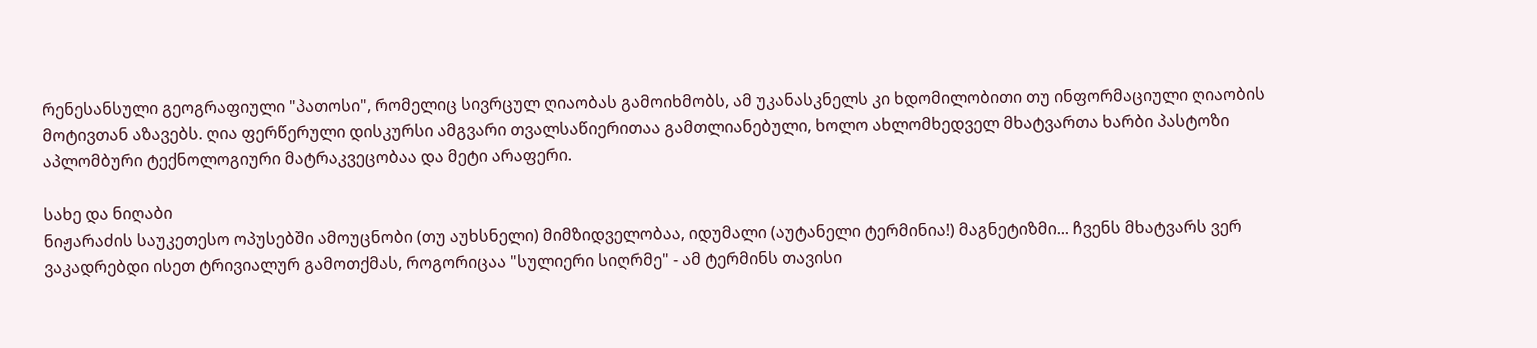რენესანსული გეოგრაფიული "პათოსი", რომელიც სივრცულ ღიაობას გამოიხმობს, ამ უკანასკნელს კი ხდომილობითი თუ ინფორმაციული ღიაობის მოტივთან აზავებს. ღია ფერწერული დისკურსი ამგვარი თვალსაწიერითაა გამთლიანებული, ხოლო ახლომხედველ მხატვართა ხარბი პასტოზი აპლომბური ტექნოლოგიური მატრაკვეცობაა და მეტი არაფერი.

სახე და ნიღაბი
ნიჟარაძის საუკეთესო ოპუსებში ამოუცნობი (თუ აუხსნელი) მიმზიდველობაა, იდუმალი (აუტანელი ტერმინია!) მაგნეტიზმი... ჩვენს მხატვარს ვერ ვაკადრებდი ისეთ ტრივიალურ გამოთქმას, როგორიცაა "სულიერი სიღრმე" - ამ ტერმინს თავისი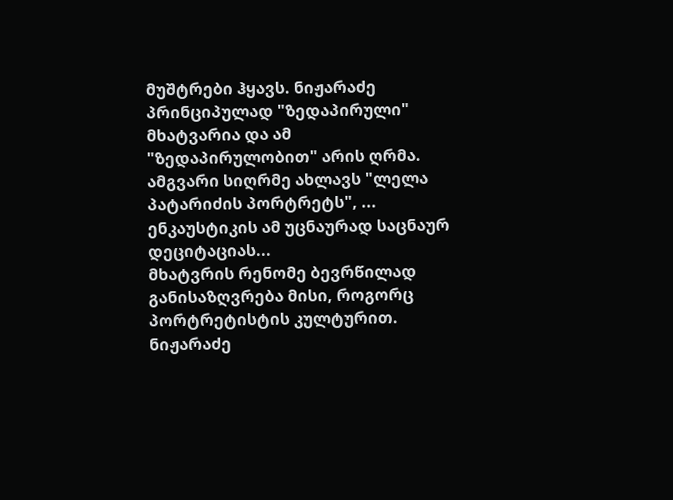მუშტრები ჰყავს. ნიჟარაძე პრინციპულად "ზედაპირული" მხატვარია და ამ "ზედაპირულობით" არის ღრმა. ამგვარი სიღრმე ახლავს "ლელა პატარიძის პორტრეტს", ... ენკაუსტიკის ამ უცნაურად საცნაურ დეციტაციას...
მხატვრის რენომე ბევრწილად განისაზღვრება მისი, როგორც პორტრეტისტის კულტურით. ნიჟარაძე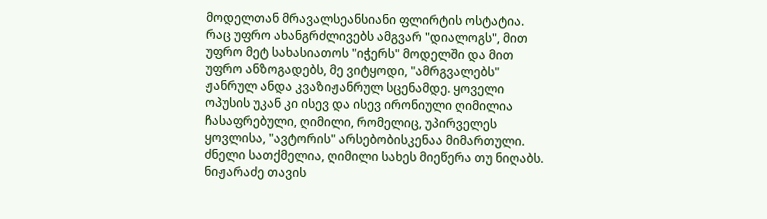მოდელთან მრავალსეანსიანი ფლირტის ოსტატია. რაც უფრო ახანგრძლივებს ამგვარ "დიალოგს", მით უფრო მეტ სახასიათოს "იჭერს" მოდელში და მით უფრო ანზოგადებს, მე ვიტყოდი, "ამრგვალებს" ჟანრულ ანდა კვაზიჟანრულ სცენამდე. ყოველი ოპუსის უკან კი ისევ და ისევ ირონიული ღიმილია ჩასაფრებული, ღიმილი, რომელიც, უპირველეს ყოვლისა, "ავტორის" არსებობისკენაა მიმართული.
ძნელი სათქმელია, ღიმილი სახეს მიეწერა თუ ნიღაბს. ნიჟარაძე თავის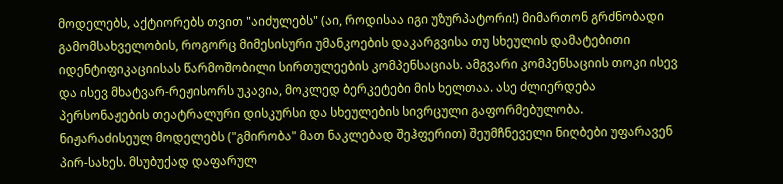მოდელებს, აქტიორებს თვით "აიძულებს" (აი, როდისაა იგი უზურპატორი!) მიმართონ გრძნობადი გამომსახველობის, როგორც მიმესისური უმანკოების დაკარგვისა თუ სხეულის დამატებითი იდენტიფიკაციისას წარმოშობილი სირთულეების კომპენსაციას. ამგვარი კომპენსაციის თოკი ისევ და ისევ მხატვარ-რეჟისორს უკავია, მოკლედ ბერკეტები მის ხელთაა. ასე ძლიერდება პერსონაჟების თეატრალური დისკურსი და სხეულების სივრცული გაფორმებულობა.
ნიჟარაძისეულ მოდელებს ("გმირობა" მათ ნაკლებად შეჰფერით) შეუმჩნეველი ნიღბები უფარავენ პირ-სახეს. მსუბუქად დაფარულ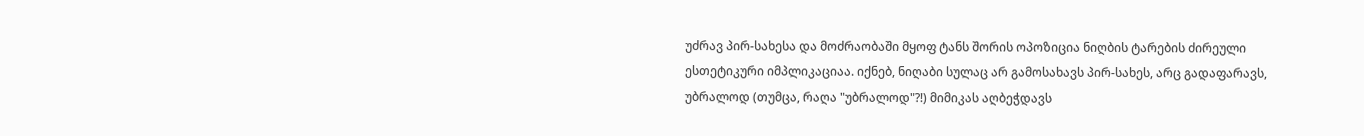უძრავ პირ-სახესა და მოძრაობაში მყოფ ტანს შორის ოპოზიცია ნიღბის ტარების ძირეული ესთეტიკური იმპლიკაციაა. იქნებ, ნიღაბი სულაც არ გამოსახავს პირ-სახეს, არც გადაფარავს, უბრალოდ (თუმცა, რაღა "უბრალოდ"?!) მიმიკას აღბეჭდავს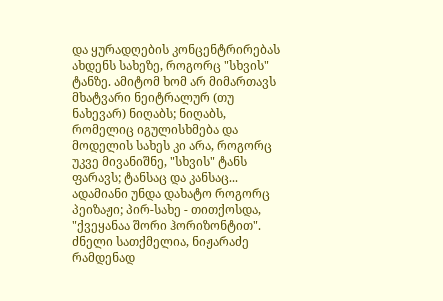და ყურადღების კონცენტრირებას ახდენს სახეზე, როგორც "სხვის" ტანზე. ამიტომ ხომ არ მიმართავს მხატვარი ნეიტრალურ (თუ ნახევარ) ნიღაბს; ნიღაბს, რომელიც იგულისხმება და მოდელის სახეს კი არა, როგორც უკვე მივანიშნე, "სხვის" ტანს ფარავს; ტანსაც და კანსაც...
ადამიანი უნდა დახატო როგორც პეიზაჟი; პირ-სახე - თითქოსდა, "ქვეყანაა შორი ჰორიზონტით". ძნელი სათქმელია, ნიჟარაძე რამდენად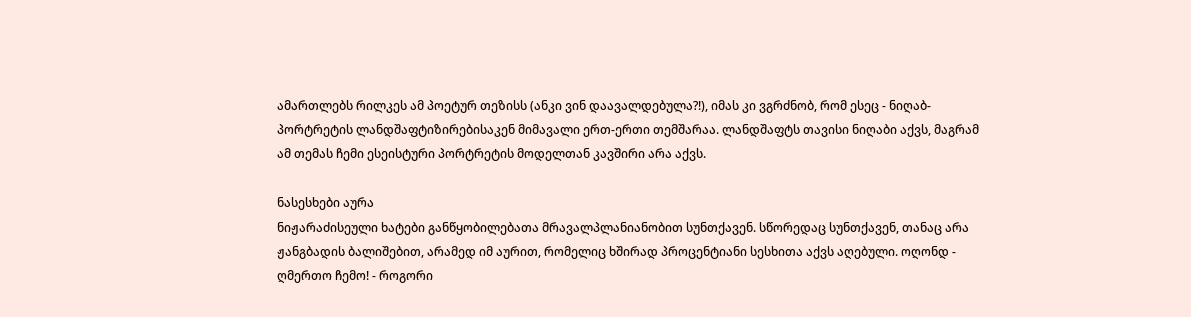ამართლებს რილკეს ამ პოეტურ თეზისს (ანკი ვინ დაავალდებულა?!), იმას კი ვგრძნობ, რომ ესეც - ნიღაბ-პორტრეტის ლანდშაფტიზირებისაკენ მიმავალი ერთ-ერთი თემშარაა. ლანდშაფტს თავისი ნიღაბი აქვს, მაგრამ ამ თემას ჩემი ესეისტური პორტრეტის მოდელთან კავშირი არა აქვს.

ნასესხები აურა
ნიჟარაძისეული ხატები განწყობილებათა მრავალპლანიანობით სუნთქავენ. სწორედაც სუნთქავენ, თანაც არა ჟანგბადის ბალიშებით, არამედ იმ აურით, რომელიც ხშირად პროცენტიანი სესხითა აქვს აღებული. ოღონდ - ღმერთო ჩემო! - როგორი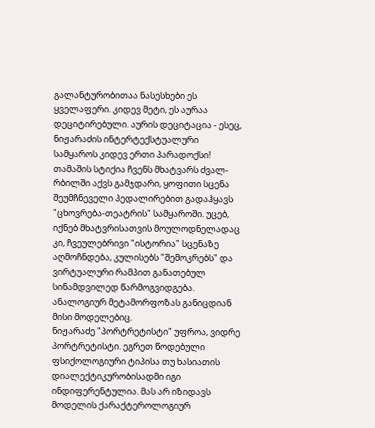გალანტურობითაა ნასესხები ეს ყველაფერი. კიდევ მეტი, ეს აურაა დეციტირებული. აურის დეციტაცია - ესეც, ნიჟარაძის ინტერტექსტუალური სამყაროს კიდევ ერთი პარადოქსი! თამაშის სტიქია ჩვენს მხატვარს ძვალ-რბილში აქვს გამჯდარი, ყოფითი სცენა შეუმჩნეველი პედალირებით გადაჰყავს "ცხოვრება-თეატრის" სამყაროში. უცებ, იქნებ მხატვრისათვის მოულოდნელადაც კი, ჩვეულებრივი "ისტორია" სცენაზე აღმოჩნდება, კულისებს "შემოკრებს" და ვირტუალური რამპით განათებულ სინამდვილედ წარმოგვიდგება. ანალოგიურ მეტამორფოზას განიცდიან მისი მოდელებიც.
ნიჟარაძე "პორტრეტისტი" უფროა, ვიდრე პორტრეტისტი. ეგრეთ წოდებული ფსიქოლოგიური ტიპისა თუ ხასიათის დიალექტიკურობისადმი იგი ინდიფერენტულია. მას არ იზიდავს მოდელის ქარაქტეროლოგიურ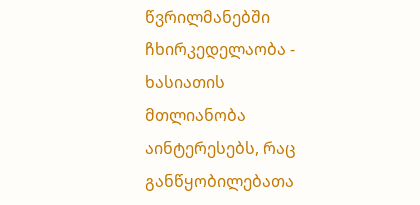წვრილმანებში ჩხირკედელაობა - ხასიათის მთლიანობა აინტერესებს, რაც განწყობილებათა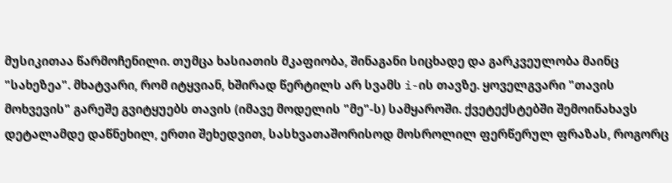მუსიკითაა წარმოჩენილი. თუმცა ხასიათის მკაფიობა, შინაგანი სიცხადე და გარკვეულობა მაინც "სახეზეა". მხატვარი, რომ იტყვიან, ხშირად წერტილს არ სვამს i-ის თავზე. ყოველგვარი "თავის მოხვევის" გარეშე გვიტყუებს თავის (იმავე მოდელის "მე"-ს) სამყაროში. ქვეტექსტებში შემოინახავს დეტალამდე დაწნეხილ, ერთი შეხედვით, სასხვათაშორისოდ მოსროლილ ფერწერულ ფრაზას, როგორც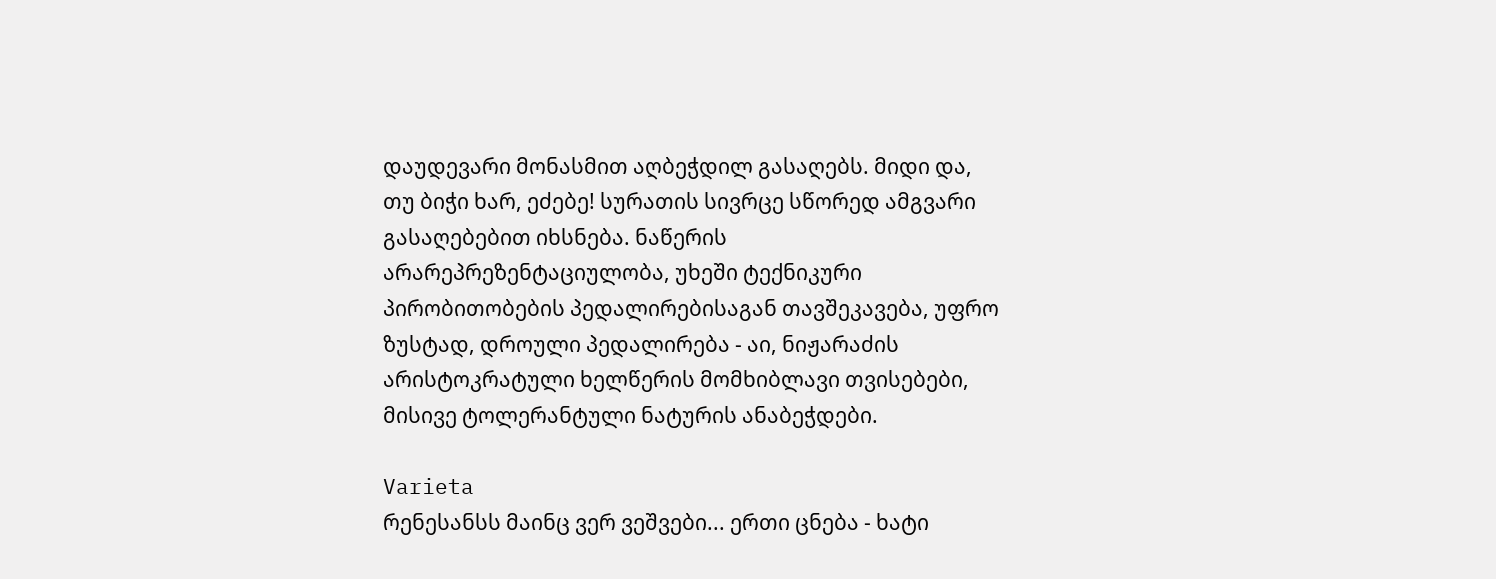დაუდევარი მონასმით აღბეჭდილ გასაღებს. მიდი და, თუ ბიჭი ხარ, ეძებე! სურათის სივრცე სწორედ ამგვარი გასაღებებით იხსნება. ნაწერის არარეპრეზენტაციულობა, უხეში ტექნიკური პირობითობების პედალირებისაგან თავშეკავება, უფრო ზუსტად, დროული პედალირება - აი, ნიჟარაძის არისტოკრატული ხელწერის მომხიბლავი თვისებები, მისივე ტოლერანტული ნატურის ანაბეჭდები.

Varieta
რენესანსს მაინც ვერ ვეშვები... ერთი ცნება - ხატი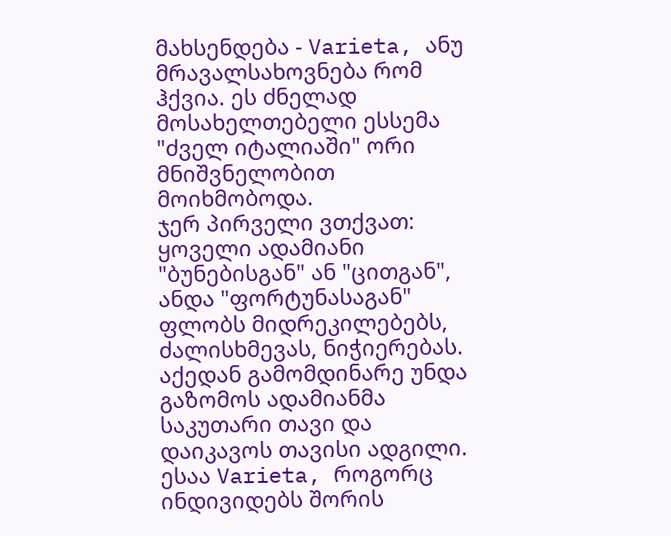მახსენდება - Varieta, ანუ მრავალსახოვნება რომ ჰქვია. ეს ძნელად მოსახელთებელი ესსემა "ძველ იტალიაში" ორი მნიშვნელობით მოიხმობოდა.
ჯერ პირველი ვთქვათ: ყოველი ადამიანი "ბუნებისგან" ან "ცითგან", ანდა "ფორტუნასაგან" ფლობს მიდრეკილებებს, ძალისხმევას, ნიჭიერებას. აქედან გამომდინარე უნდა გაზომოს ადამიანმა საკუთარი თავი და დაიკავოს თავისი ადგილი. ესაა Varieta, როგორც ინდივიდებს შორის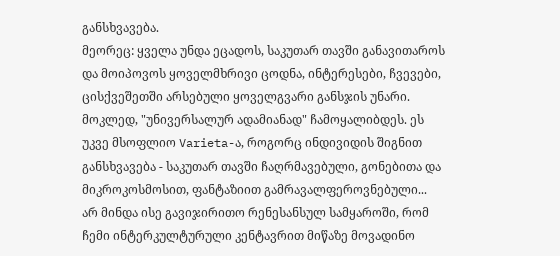განსხვავება.
მეორეც: ყველა უნდა ეცადოს, საკუთარ თავში განავითაროს და მოიპოვოს ყოველმხრივი ცოდნა, ინტერესები, ჩვევები, ცისქვეშეთში არსებული ყოველგვარი განსჯის უნარი. მოკლედ, "უნივერსალურ ადამიანად" ჩამოყალიბდეს. ეს უკვე მსოფლიო Varieta-ა, როგორც ინდივიდის შიგნით განსხვავება - საკუთარ თავში ჩაღრმავებული, გონებითა და მიკროკოსმოსით, ფანტაზიით გამრავალფეროვნებული...
არ მინდა ისე გავიჯირითო რენესანსულ სამყაროში, რომ ჩემი ინტერკულტურული კენტავრით მიწაზე მოვადინო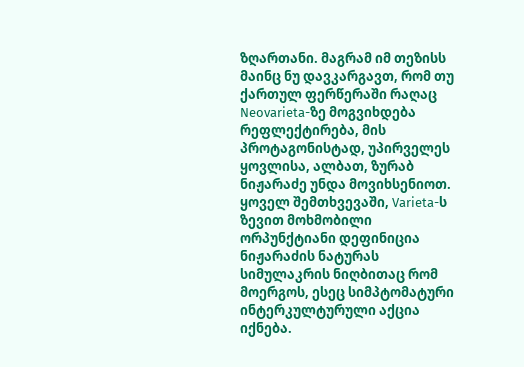ზღართანი. მაგრამ იმ თეზისს მაინც ნუ დავკარგავთ, რომ თუ ქართულ ფერწერაში რაღაც Neovarieta-ზე მოგვიხდება რეფლექტირება, მის პროტაგონისტად, უპირველეს ყოვლისა, ალბათ, ზურაბ ნიჟარაძე უნდა მოვიხსენიოთ. ყოველ შემთხვევაში, Varieta-ს ზევით მოხმობილი ორპუნქტიანი დეფინიცია ნიჟარაძის ნატურას სიმულაკრის ნიღბითაც რომ მოერგოს, ესეც სიმპტომატური ინტერკულტურული აქცია იქნება.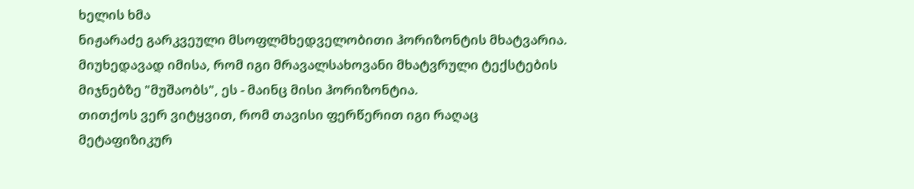ხელის ხმა
ნიჟარაძე გარკვეული მსოფლმხედველობითი ჰორიზონტის მხატვარია. მიუხედავად იმისა, რომ იგი მრავალსახოვანი მხატვრული ტექსტების მიჯნებზე "მუშაობს", ეს - მაინც მისი ჰორიზონტია.
თითქოს ვერ ვიტყვით, რომ თავისი ფერწერით იგი რაღაც მეტაფიზიკურ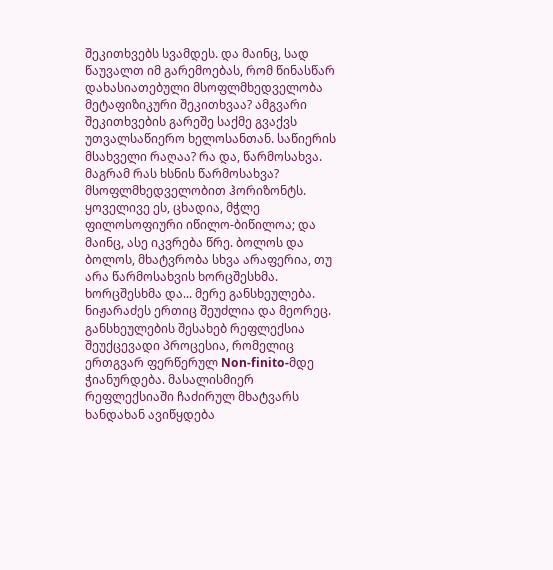შეკითხვებს სვამდეს. და მაინც, სად წაუვალთ იმ გარემოებას, რომ წინასწარ დახასიათებული მსოფლმხედველობა მეტაფიზიკური შეკითხვაა? ამგვარი შეკითხვების გარეშე საქმე გვაქვს უთვალსაწიერო ხელოსანთან. საწიერის მსახველი რაღაა? რა და, წარმოსახვა. მაგრამ რას ხსნის წარმოსახვა? მსოფლმხედველობით ჰორიზონტს. ყოველივე ეს, ცხადია, მჭლე ფილოსოფიური იწილო-ბიწილოა; და მაინც, ასე იკვრება წრე. ბოლოს და ბოლოს, მხატვრობა სხვა არაფერია, თუ არა წარმოსახვის ხორცშესხმა. ხორცშესხმა და... მერე განსხეულება. ნიჟარაძეს ერთიც შეუძლია და მეორეც. განსხეულების შესახებ რეფლექსია შეუქცევადი პროცესია, რომელიც ერთგვარ ფერწერულ Non-finito-მდე ჭიანურდება. მასალისმიერ რეფლექსიაში ჩაძირულ მხატვარს ხანდახან ავიწყდება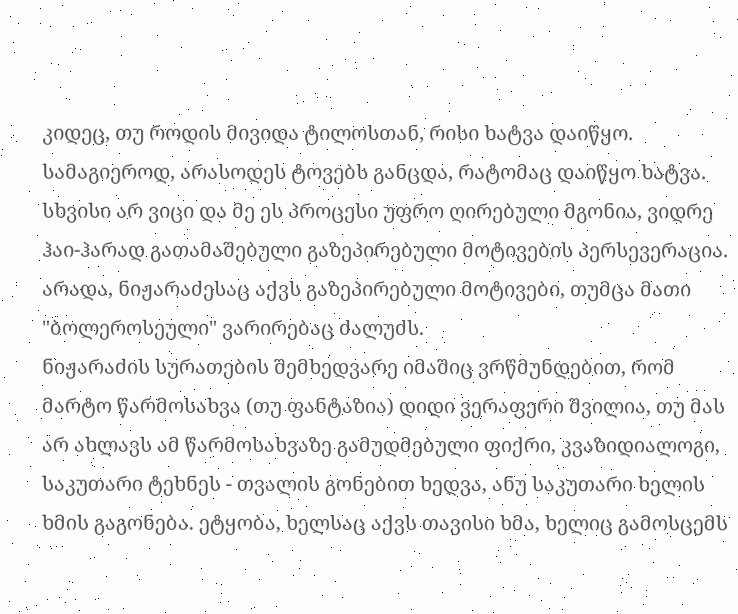კიდეც, თუ როდის მივიდა ტილოსთან, რისი ხატვა დაიწყო. სამაგიეროდ, არასოდეს ტოვებს განცდა, რატომაც დაიწყო ხატვა. სხვისი არ ვიცი და მე ეს პროცესი უფრო ღირებული მგონია, ვიდრე ჰაი-ჰარად გათამაშებული გაზეპირებული მოტივების პერსევერაცია. არადა, ნიჟარაძესაც აქვს გაზეპირებული მოტივები, თუმცა მათი "ბოლეროსეული" ვარირებაც ძალუძს.
ნიჟარაძის სურათების შემხედვარე იმაშიც ვრწმუნდებით, რომ მარტო წარმოსახვა (თუ ფანტაზია) დიდი ვერაფერი შვილია, თუ მას არ ახლავს ამ წარმოსახვაზე გამუდმებული ფიქრი, კვაზიდიალოგი, საკუთარი ტეხნეს - თვალის გონებით ხედვა, ანუ საკუთარი ხელის ხმის გაგონება. ეტყობა, ხელსაც აქვს თავისი ხმა, ხელიც გამოსცემს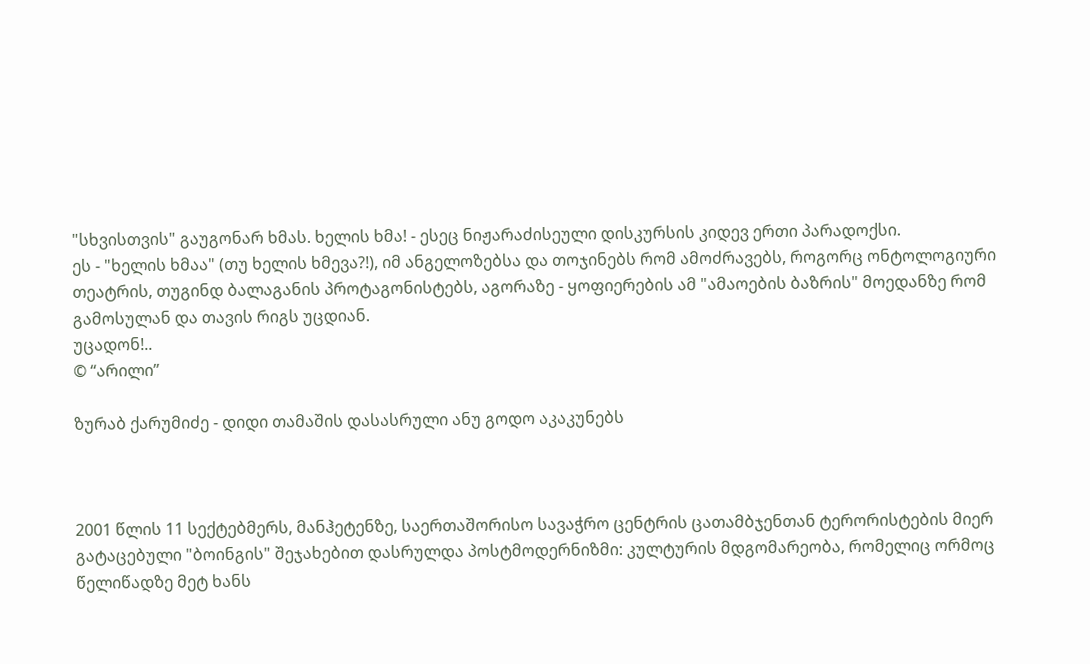"სხვისთვის" გაუგონარ ხმას. ხელის ხმა! - ესეც ნიჟარაძისეული დისკურსის კიდევ ერთი პარადოქსი.
ეს - "ხელის ხმაა" (თუ ხელის ხმევა?!), იმ ანგელოზებსა და თოჯინებს რომ ამოძრავებს, როგორც ონტოლოგიური თეატრის, თუგინდ ბალაგანის პროტაგონისტებს, აგორაზე - ყოფიერების ამ "ამაოების ბაზრის" მოედანზე რომ გამოსულან და თავის რიგს უცდიან.
უცადონ!..
© “არილი”

ზურაბ ქარუმიძე - დიდი თამაშის დასასრული ანუ გოდო აკაკუნებს



2001 წლის 11 სექტებმერს, მანჰეტენზე, საერთაშორისო სავაჭრო ცენტრის ცათამბჯენთან ტერორისტების მიერ გატაცებული "ბოინგის" შეჯახებით დასრულდა პოსტმოდერნიზმი: კულტურის მდგომარეობა, რომელიც ორმოც წელიწადზე მეტ ხანს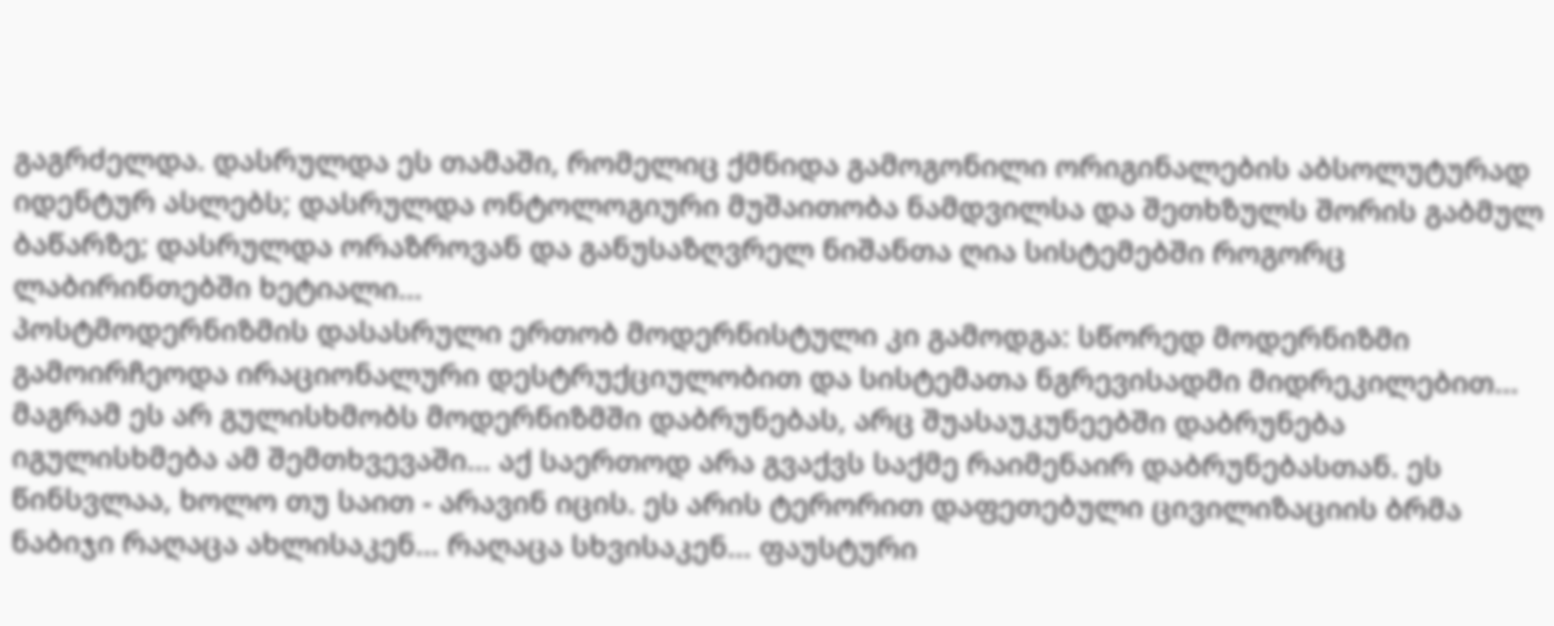გაგრძელდა. დასრულდა ეს თამაში, რომელიც ქმნიდა გამოგონილი ორიგინალების აბსოლუტურად იდენტურ ასლებს; დასრულდა ონტოლოგიური მუშაითობა ნამდვილსა და შეთხზულს შორის გაბმულ ბაწარზე; დასრულდა ორაზროვან და განუსაზღვრელ ნიშანთა ღია სისტემებში როგორც ლაბირინთებში ხეტიალი...
პოსტმოდერნიზმის დასასრული ერთობ მოდერნისტული კი გამოდგა: სწორედ მოდერნიზმი გამოირჩეოდა ირაციონალური დესტრუქციულობით და სისტემათა ნგრევისადმი მიდრეკილებით... მაგრამ ეს არ გულისხმობს მოდერნიზმში დაბრუნებას, არც შუასაუკუნეებში დაბრუნება იგულისხმება ამ შემთხვევაში... აქ საერთოდ არა გვაქვს საქმე რაიმენაირ დაბრუნებასთან. ეს წინსვლაა, ხოლო თუ საით - არავინ იცის. ეს არის ტერორით დაფეთებული ცივილიზაციის ბრმა ნაბიჯი რაღაცა ახლისაკენ... რაღაცა სხვისაკენ... ფაუსტური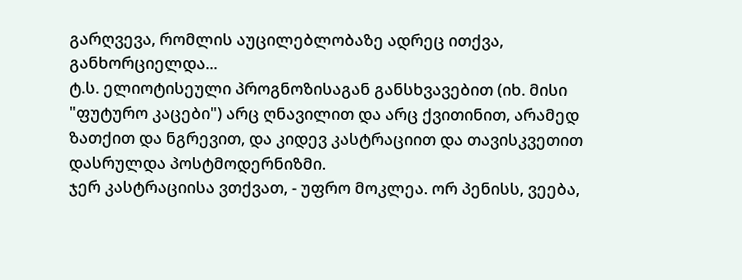გარღვევა, რომლის აუცილებლობაზე ადრეც ითქვა, განხორციელდა...
ტ.ს. ელიოტისეული პროგნოზისაგან განსხვავებით (იხ. მისი "ფუტურო კაცები") არც ღნავილით და არც ქვითინით, არამედ ზათქით და ნგრევით, და კიდევ კასტრაციით და თავისკვეთით დასრულდა პოსტმოდერნიზმი.
ჯერ კასტრაციისა ვთქვათ, - უფრო მოკლეა. ორ პენისს, ვეება,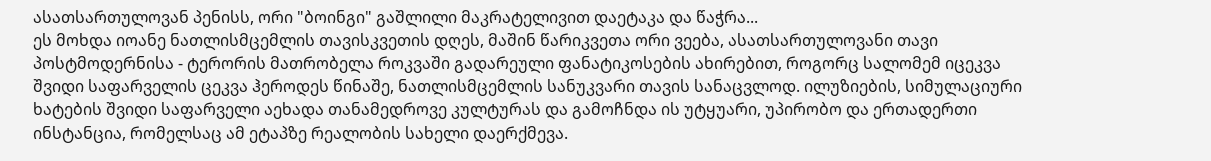ასათსართულოვან პენისს, ორი "ბოინგი" გაშლილი მაკრატელივით დაეტაკა და წაჭრა...
ეს მოხდა იოანე ნათლისმცემლის თავისკვეთის დღეს, მაშინ წარიკვეთა ორი ვეება, ასათსართულოვანი თავი პოსტმოდერნისა - ტერორის მათრობელა როკვაში გადარეული ფანატიკოსების ახირებით, როგორც სალომემ იცეკვა შვიდი საფარველის ცეკვა ჰეროდეს წინაშე, ნათლისმცემლის სანუკვარი თავის სანაცვლოდ. ილუზიების, სიმულაციური ხატების შვიდი საფარველი აეხადა თანამედროვე კულტურას და გამოჩნდა ის უტყუარი, უპირობო და ერთადერთი ინსტანცია, რომელსაც ამ ეტაპზე რეალობის სახელი დაერქმევა.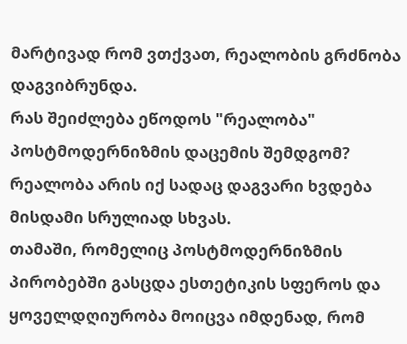მარტივად რომ ვთქვათ, რეალობის გრძნობა დაგვიბრუნდა.
რას შეიძლება ეწოდოს "რეალობა" პოსტმოდერნიზმის დაცემის შემდგომ? რეალობა არის იქ სადაც დაგვარი ხვდება მისდამი სრულიად სხვას.
თამაში, რომელიც პოსტმოდერნიზმის პირობებში გასცდა ესთეტიკის სფეროს და ყოველდღიურობა მოიცვა იმდენად, რომ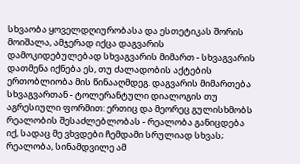სხვაობა ყოველდღიურობასა და ესთეტიკას შორის მოიშალა, ამჯერად იქცა დაგვარის დამოკიდებულებად სხვაგვარის მიმართ - სხვაგვარის დათმენა იქნება ეს, თუ ძალადობის აქტების ერთობლიობა მის წინააღმდეგ. დაგვარის მიმართება სხვაგვართან - ტოლერანტული დიალოგის თუ აგრესიული ფორმით: ერთიც და მეორეც გულისხმობს რეალობის შესაძლებლობას - რეალობა განიცდება იქ, სადაც მე ვხვდები ჩემდამი სრულიად სხვას; რეალობა, სინამდვილე ამ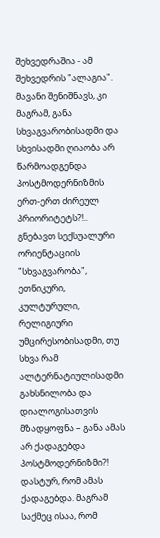შეხვედრაშია - ამ შეხვედრის "ალაგია".
მავანი შენიშნავს, კი მაგრამ, განა სხვაგვარობისადმი და სხვისადმი ღიაობა არ წარმოადგენდა პოსტმოდერნიზმის ერთ-ერთ ძირეულ პრიორიტეტს?!.. გნებავთ სექსუალური ორიენტაციის "სხვაგვარობა", ეთნიკური, კულტურული, რელიგიური უმცირესობისადმი, თუ სხვა რამ ალტერნატიულისადმი გახსნილობა და დიალოგისათვის მზადყოფნა – განა ამას არ ქადაგებდა პოსტმოდერნიზმი?!
დასტურ, რომ ამას ქადაგებდა. მაგრამ საქმეც ისაა, რომ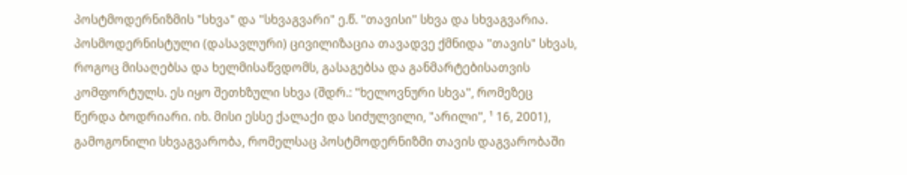პოსტმოდერნიზმის "სხვა" და "სხვაგვარი" ე.წ. "თავისი" სხვა და სხვაგვარია. პოსმოდერნისტული (დასავლური) ცივილიზაცია თავადვე ქმნიდა "თავის" სხვას, როგოც მისაღებსა და ხელმისაწვდომს, გასაგებსა და განმარტებისათვის კომფორტულს. ეს იყო შეთხზული სხვა (შდრ.: "ხელოვნური სხვა", რომეზეც წერდა ბოდრიარი. იხ. მისი ესსე ქალაქი და სიძულვილი, "არილი", ¹ 16, 2001), გამოგონილი სხვაგვარობა, რომელსაც პოსტმოდერნიზმი თავის დაგვარობაში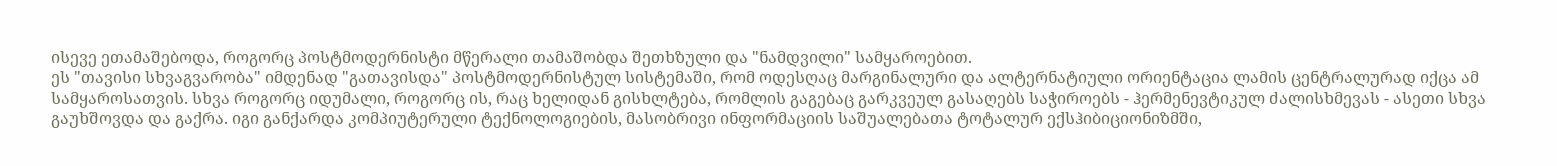ისევე ეთამაშებოდა, როგორც პოსტმოდერნისტი მწერალი თამაშობდა შეთხზული და "ნამდვილი" სამყაროებით.
ეს "თავისი სხვაგვარობა" იმდენად "გათავისდა" პოსტმოდერნისტულ სისტემაში, რომ ოდესღაც მარგინალური და ალტერნატიული ორიენტაცია ლამის ცენტრალურად იქცა ამ სამყაროსათვის. სხვა როგორც იდუმალი, როგორც ის, რაც ხელიდან გისხლტება, რომლის გაგებაც გარკვეულ გასაღებს საჭიროებს - ჰერმენევტიკულ ძალისხმევას - ასეთი სხვა გაუხშოვდა და გაქრა. იგი განქარდა კომპიუტერული ტექნოლოგიების, მასობრივი ინფორმაციის საშუალებათა ტოტალურ ექსჰიბიციონიზმში,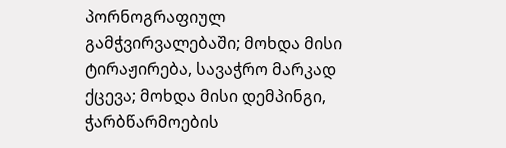პორნოგრაფიულ გამჭვირვალებაში; მოხდა მისი ტირაჟირება, სავაჭრო მარკად ქცევა; მოხდა მისი დემპინგი, ჭარბწარმოების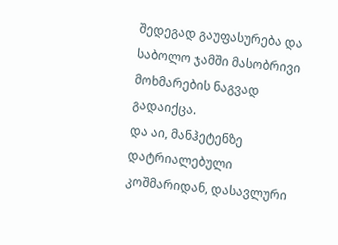შედეგად გაუფასურება და საბოლო ჯამში მასობრივი მოხმარების ნაგვად გადაიქცა.
და აი, მანჰეტენზე დატრიალებული კოშმარიდან, დასავლური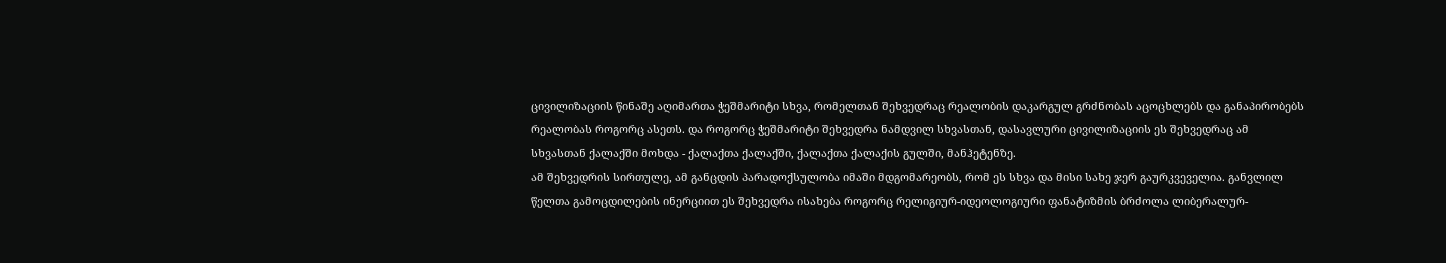ცივილიზაციის წინაშე აღიმართა ჭეშმარიტი სხვა, რომელთან შეხვედრაც რეალობის დაკარგულ გრძნობას აცოცხლებს და განაპირობებს რეალობას როგორც ასეთს. და როგორც ჭეშმარიტი შეხვედრა ნამდვილ სხვასთან, დასავლური ცივილიზაციის ეს შეხვედრაც ამ სხვასთან ქალაქში მოხდა - ქალაქთა ქალაქში, ქალაქთა ქალაქის გულში, მანჰეტენზე.
ამ შეხვედრის სირთულე, ამ განცდის პარადოქსულობა იმაში მდგომარეობს, რომ ეს სხვა და მისი სახე ჯერ გაურკვეველია. განვლილ წელთა გამოცდილების ინერციით ეს შეხვედრა ისახება როგორც რელიგიურ-იდეოლოგიური ფანატიზმის ბრძოლა ლიბერალურ-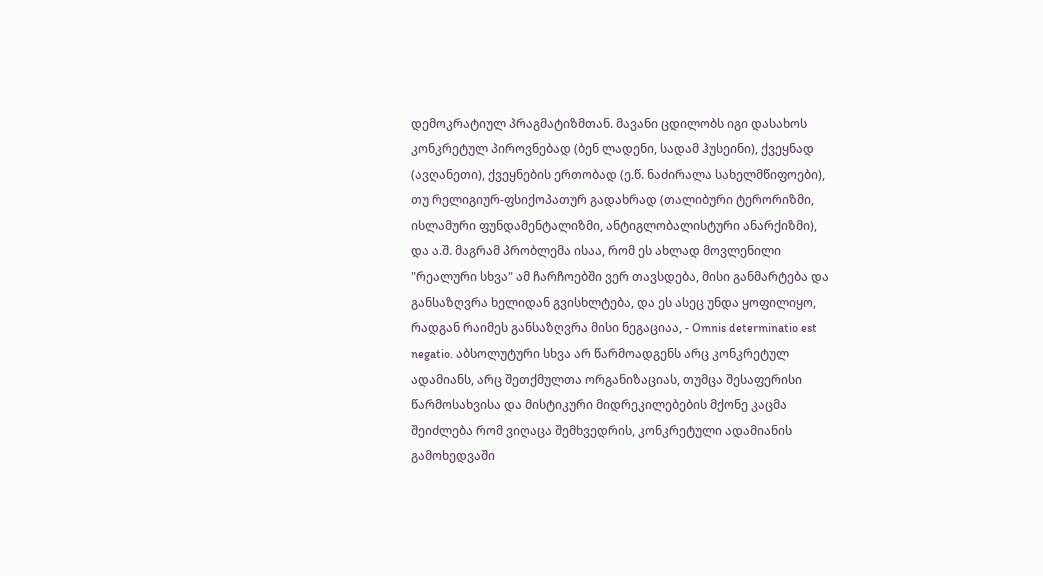დემოკრატიულ პრაგმატიზმთან. მავანი ცდილობს იგი დასახოს კონკრეტულ პიროვნებად (ბენ ლადენი, სადამ ჰუსეინი), ქვეყნად (ავღანეთი), ქვეყნების ერთობად (ე.წ. ნაძირალა სახელმწიფოები), თუ რელიგიურ-ფსიქოპათურ გადახრად (თალიბური ტერორიზმი, ისლამური ფუნდამენტალიზმი, ანტიგლობალისტური ანარქიზმი), და ა.შ. მაგრამ პრობლემა ისაა, რომ ეს ახლად მოვლენილი "რეალური სხვა" ამ ჩარჩოებში ვერ თავსდება, მისი განმარტება და განსაზღვრა ხელიდან გვისხლტება, და ეს ასეც უნდა ყოფილიყო, რადგან რაიმეს განსაზღვრა მისი ნეგაციაა, - Omnis determinatio est negatio. აბსოლუტური სხვა არ წარმოადგენს არც კონკრეტულ ადამიანს, არც შეთქმულთა ორგანიზაციას, თუმცა შესაფერისი წარმოსახვისა და მისტიკური მიდრეკილებების მქონე კაცმა შეიძლება რომ ვიღაცა შემხვედრის, კონკრეტული ადამიანის გამოხედვაში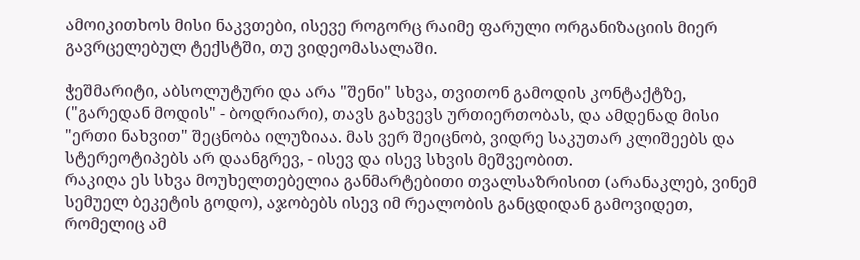ამოიკითხოს მისი ნაკვთები, ისევე როგორც რაიმე ფარული ორგანიზაციის მიერ გავრცელებულ ტექსტში, თუ ვიდეომასალაში.

ჭეშმარიტი, აბსოლუტური და არა "შენი" სხვა, თვითონ გამოდის კონტაქტზე, ("გარედან მოდის" - ბოდრიარი), თავს გახვევს ურთიერთობას, და ამდენად მისი "ერთი ნახვით" შეცნობა ილუზიაა. მას ვერ შეიცნობ, ვიდრე საკუთარ კლიშეებს და სტერეოტიპებს არ დაანგრევ, - ისევ და ისევ სხვის მეშვეობით.
რაკიღა ეს სხვა მოუხელთებელია განმარტებითი თვალსაზრისით (არანაკლებ, ვინემ სემუელ ბეკეტის გოდო), აჯობებს ისევ იმ რეალობის განცდიდან გამოვიდეთ, რომელიც ამ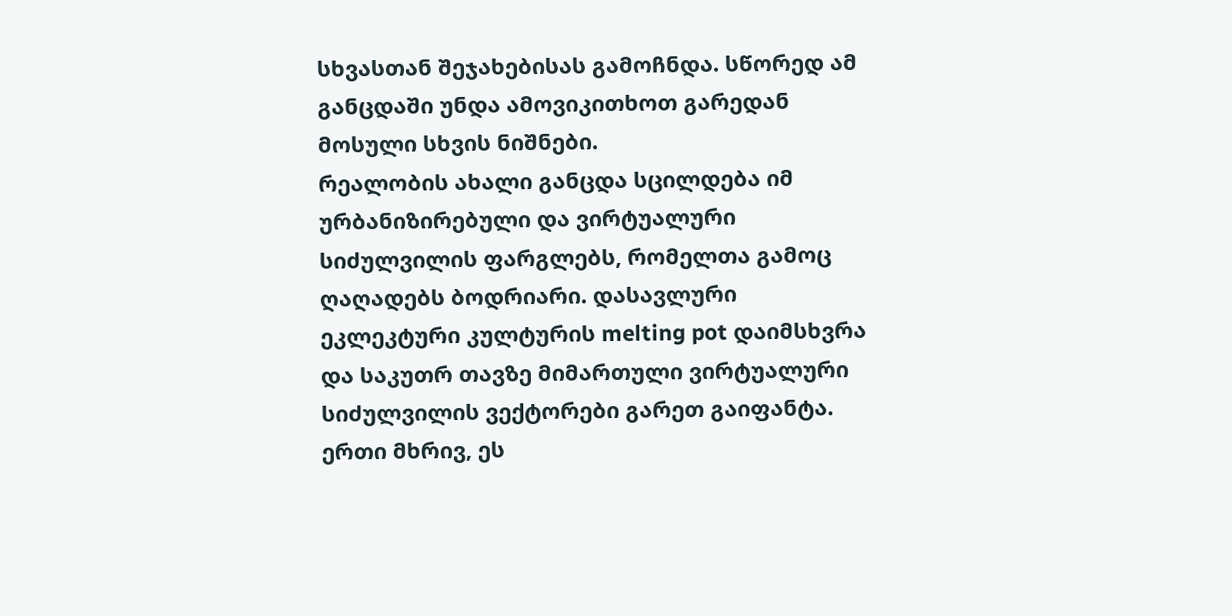სხვასთან შეჯახებისას გამოჩნდა. სწორედ ამ განცდაში უნდა ამოვიკითხოთ გარედან მოსული სხვის ნიშნები.
რეალობის ახალი განცდა სცილდება იმ ურბანიზირებული და ვირტუალური სიძულვილის ფარგლებს, რომელთა გამოც ღაღადებს ბოდრიარი. დასავლური ეკლეკტური კულტურის melting pot დაიმსხვრა და საკუთრ თავზე მიმართული ვირტუალური სიძულვილის ვექტორები გარეთ გაიფანტა. ერთი მხრივ, ეს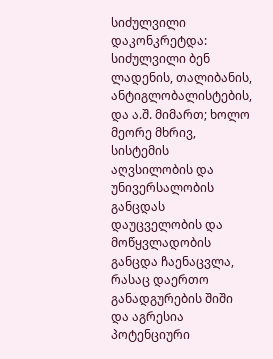სიძულვილი დაკონკრეტდა: სიძულვილი ბენ ლადენის, თალიბანის, ანტიგლობალისტების, და ა.შ. მიმართ; ხოლო მეორე მხრივ, სისტემის აღვსილობის და უნივერსალობის განცდას დაუცველობის და მოწყვლადობის განცდა ჩაენაცვლა, რასაც დაერთო განადგურების შიში და აგრესია პოტენციური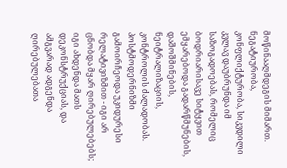მოწინააღმდეგის მიმართ. ნეგატიურობა, კონფლიქტურობა, სიკვდილი კვლავ დაუბრუნდა იმ საზოგადოებას, რომელიც ბოდრიარისავე სიტყვით ემყარებოდა გადარწმუნების, დაშოშმინების, ნეიტრალიზაციის, კონტროლის ძალადობას.
პოსტმოდერნიზმი გამოირჩეოდა უკიდურესი რელატივიზმით - იგი არ ცნობდა მყარ ღირებულებებს; იგი ახდენდა მათს დეკონსტრუქციას, და ამგვარად ადგენდა ღირებულებათა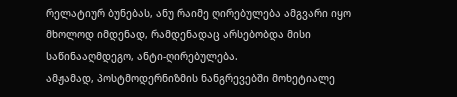რელატიურ ბუნებას, ანუ რაიმე ღირებულება ამგვარი იყო მხოლოდ იმდენად, რამდენადაც არსებობდა მისი საწინააღმდეგო, ანტი-ღირებულება.
ამჟამად, პოსტმოდერნიზმის ნანგრევებში მოხეტიალე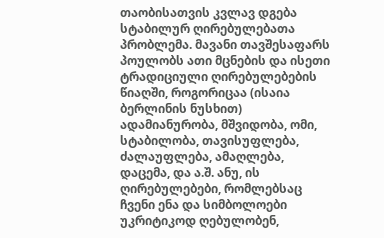თაობისათვის კვლავ დგება სტაბილურ ღირებულებათა პრობლემა. მავანი თავშესაფარს პოულობს ათი მცნების და ისეთი ტრადიციული ღირებულებების წიაღში, როგორიცაა (ისაია ბერლინის ნუსხით) ადამიანურობა, მშვიდობა, ომი, სტაბილობა, თავისუფლება, ძალაუფლება, ამაღლება, დაცემა, და ა.შ. ანუ, ის ღირებულებები, რომლებსაც ჩვენი ენა და სიმბოლოები უკრიტიკოდ ღებულობენ,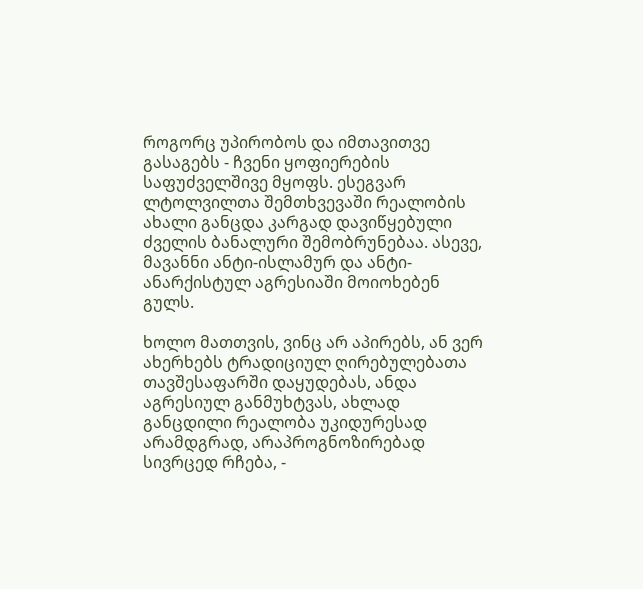როგორც უპირობოს და იმთავითვე გასაგებს - ჩვენი ყოფიერების საფუძველშივე მყოფს. ესეგვარ ლტოლვილთა შემთხვევაში რეალობის ახალი განცდა კარგად დავიწყებული ძველის ბანალური შემობრუნებაა. ასევე, მავანნი ანტი-ისლამურ და ანტი-ანარქისტულ აგრესიაში მოიოხებენ გულს.

ხოლო მათთვის, ვინც არ აპირებს, ან ვერ ახერხებს ტრადიციულ ღირებულებათა თავშესაფარში დაყუდებას, ანდა აგრესიულ განმუხტვას, ახლად განცდილი რეალობა უკიდურესად არამდგრად, არაპროგნოზირებად სივრცედ რჩება, -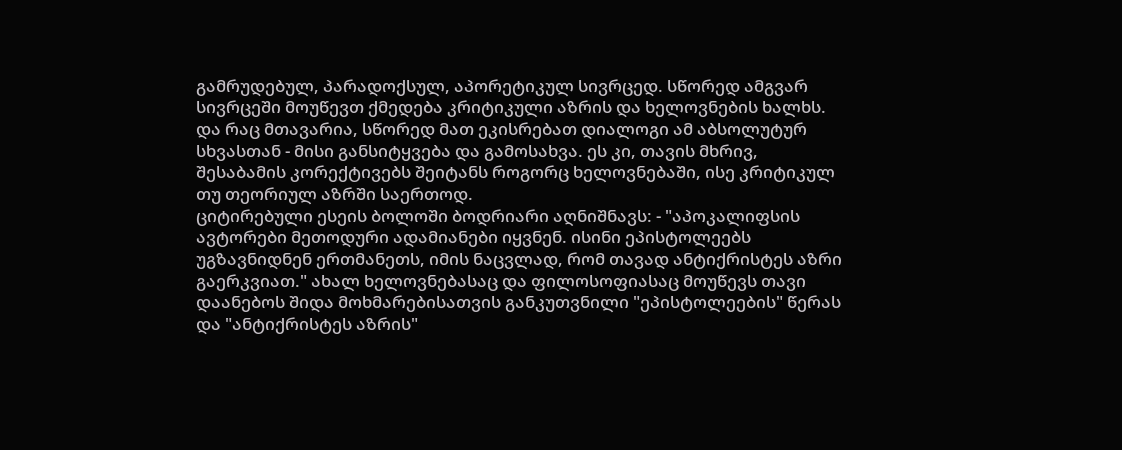გამრუდებულ, პარადოქსულ, აპორეტიკულ სივრცედ. სწორედ ამგვარ სივრცეში მოუწევთ ქმედება კრიტიკული აზრის და ხელოვნების ხალხს. და რაც მთავარია, სწორედ მათ ეკისრებათ დიალოგი ამ აბსოლუტურ სხვასთან - მისი განსიტყვება და გამოსახვა. ეს კი, თავის მხრივ, შესაბამის კორექტივებს შეიტანს როგორც ხელოვნებაში, ისე კრიტიკულ თუ თეორიულ აზრში საერთოდ.
ციტირებული ესეის ბოლოში ბოდრიარი აღნიშნავს: - "აპოკალიფსის ავტორები მეთოდური ადამიანები იყვნენ. ისინი ეპისტოლეებს უგზავნიდნენ ერთმანეთს, იმის ნაცვლად, რომ თავად ანტიქრისტეს აზრი გაერკვიათ." ახალ ხელოვნებასაც და ფილოსოფიასაც მოუწევს თავი დაანებოს შიდა მოხმარებისათვის განკუთვნილი "ეპისტოლეების" წერას და "ანტიქრისტეს აზრის"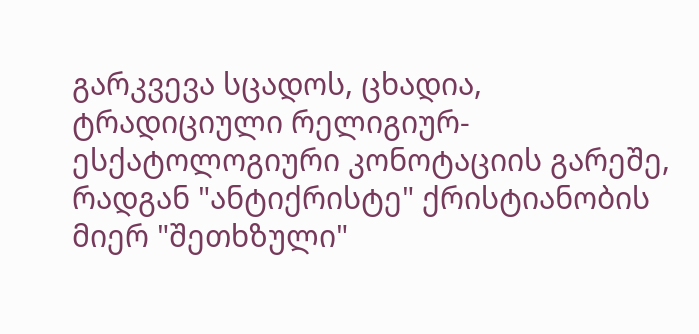გარკვევა სცადოს, ცხადია, ტრადიციული რელიგიურ-ესქატოლოგიური კონოტაციის გარეშე, რადგან "ანტიქრისტე" ქრისტიანობის მიერ "შეთხზული"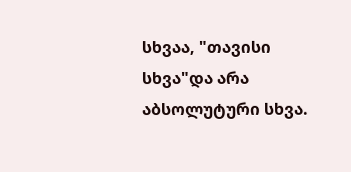სხვაა, "თავისი სხვა"და არა აბსოლუტური სხვა.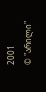2001
© "არილი"